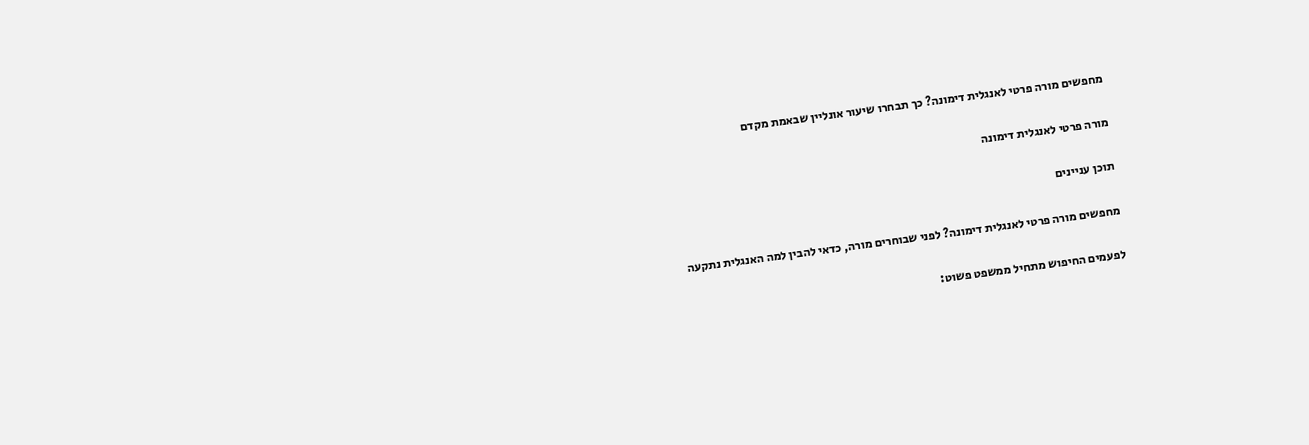מחפשים מורה פרטי לאנגלית דימונה? כך תבחרו שיעור אונליין שבאמת מקדם

מורה פרטי לאנגלית דימונה

תוכן עניינים

מחפשים מורה פרטי לאנגלית דימונה? לפני שבוחרים מורה, כדאי להבין למה האנגלית נתקעה

לפעמים החיפוש מתחיל ממשפט פשוט: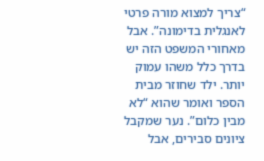“צריך למצוא מורה פרטי לאנגלית בדימונה”. אבל מאחורי המשפט הזה יש בדרך כלל משהו עמוק יותר. ילד שחוזר מבית הספר ואומר שהוא “לא מבין כלום”. נער שמקבל ציונים סבירים, אבל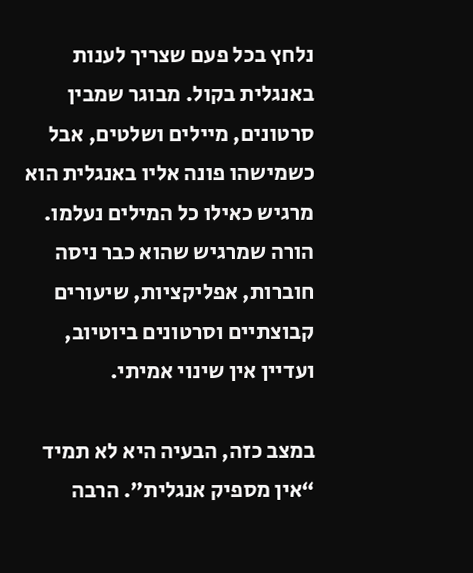נלחץ בכל פעם שצריך לענות באנגלית בקול. מבוגר שמבין סרטונים, מיילים ושלטים, אבל כשמישהו פונה אליו באנגלית הוא מרגיש כאילו כל המילים נעלמו. הורה שמרגיש שהוא כבר ניסה חוברות, אפליקציות, שיעורים קבוצתיים וסרטונים ביוטיוב, ועדיין אין שינוי אמיתי.

במצב כזה, הבעיה היא לא תמיד “אין מספיק אנגלית”. הרבה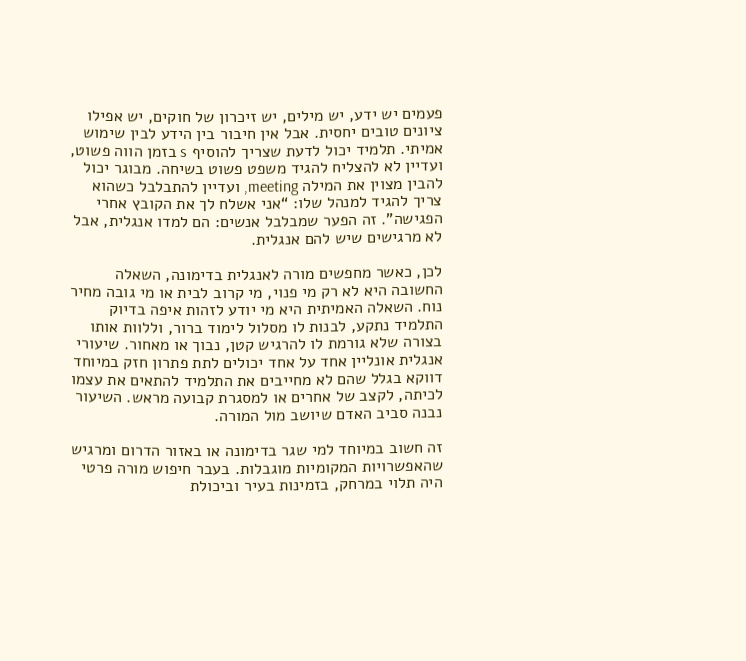פעמים יש ידע, יש מילים, יש זיכרון של חוקים, יש אפילו ציונים טובים יחסית. אבל אין חיבור בין הידע לבין שימוש אמיתי. תלמיד יכול לדעת שצריך להוסיף s בזמן הווה פשוט, ועדיין לא להצליח להגיד משפט פשוט בשיחה. מבוגר יכול להבין מצוין את המילה meeting, ועדיין להתבלבל כשהוא צריך להגיד למנהל שלו: “אני אשלח לך את הקובץ אחרי הפגישה”. זה הפער שמבלבל אנשים: הם למדו אנגלית, אבל לא מרגישים שיש להם אנגלית.

לכן, כאשר מחפשים מורה לאנגלית בדימונה, השאלה החשובה היא לא רק מי פנוי, מי קרוב לבית או מי גובה מחיר נוח. השאלה האמיתית היא מי יודע לזהות איפה בדיוק התלמיד נתקע, לבנות לו מסלול לימוד ברור, וללוות אותו בצורה שלא גורמת לו להרגיש קטן, נבוך או מאחור. שיעורי אנגלית אונליין אחד על אחד יכולים לתת פתרון חזק במיוחד דווקא בגלל שהם לא מחייבים את התלמיד להתאים את עצמו לכיתה, לקצב של אחרים או למסגרת קבועה מראש. השיעור נבנה סביב האדם שיושב מול המורה.

זה חשוב במיוחד למי שגר בדימונה או באזור הדרום ומרגיש שהאפשרויות המקומיות מוגבלות. בעבר חיפוש מורה פרטי היה תלוי במרחק, בזמינות בעיר וביכולת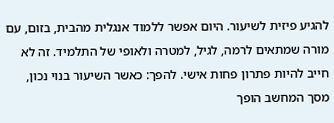להגיע פיזית לשיעור. היום אפשר ללמוד אנגלית מהבית, בזום, עם מורה שמתאים לרמה, לגיל, למטרה ולאופי של התלמיד. זה לא חייב להיות פתרון פחות אישי. להפך: כאשר השיעור בנוי נכון, מסך המחשב הופך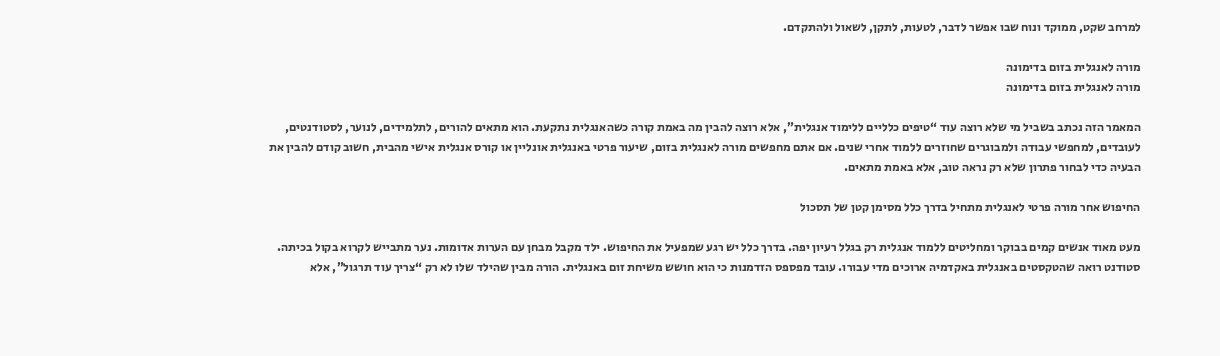למרחב שקט, ממוקד ונוח שבו אפשר לדבר, לטעות, לתקן, לשאול ולהתקדם.

מורה לאנגלית בזום בדימונה
מורה לאנגלית בזום בדימונה

המאמר הזה נכתב בשביל מי שלא רוצה עוד “טיפים כלליים ללימוד אנגלית”, אלא רוצה להבין מה באמת קורה כשהאנגלית נתקעת. הוא מתאים להורים, לתלמידים, לנוער, לסטודנטים, לעובדים, למחפשי עבודה ולמבוגרים שחוזרים ללמוד אחרי שנים. אם אתם מחפשים מורה לאנגלית בזום, שיעור פרטי באנגלית אונליין או קורס אנגלית אישי מהבית, חשוב קודם להבין את הבעיה כדי לבחור פתרון שלא רק נראה טוב, אלא באמת מתאים.

החיפוש אחר מורה פרטי לאנגלית מתחיל בדרך כלל מסימן קטן של תסכול

מעט מאוד אנשים קמים בבוקר ומחליטים ללמוד אנגלית רק בגלל רעיון יפה. בדרך כלל יש רגע שמפעיל את החיפוש. ילד מקבל מבחן עם הערות אדומות. נער מתבייש לקרוא בקול בכיתה. סטודנט רואה שהטקסטים באנגלית באקדמיה ארוכים מדי עבורו. עובד מפספס הזדמנות כי הוא חושש משיחת זום באנגלית. הורה מבין שהילד שלו לא רק “צריך עוד תרגול”, אלא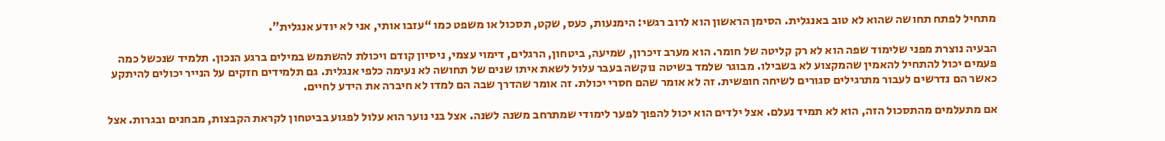מתחיל לפתח תחושה שהוא לא טוב באנגלית. הסימן הראשון הוא לרוב רגשי: הימנעות, כעס, שקט, תסכול או משפט כמו “עזבו אותי, אני לא יודע אנגלית”.

הבעיה נוצרת מפני שלימוד שפה הוא לא רק קליטה של חומר. הוא מערב זיכרון, שמיעה, ביטחון, הרגלים, דימוי עצמי, ניסיון קודם ויכולת להשתמש במילים ברגע הנכון. תלמיד שנכשל כמה פעמים יכול להתחיל להאמין שהמקצוע לא בשבילו. מבוגר שלמד בשיטה נוקשה בעבר עלול לשאת איתו שנים של תחושה לא נעימה כלפי אנגלית. גם תלמידים חזקים על הנייר יכולים להיתקע כאשר הם נדרשים לעבור מתרגילים סגורים לשיחה חופשית. זה לא אומר שהם חסרי יכולת. זה אומר שהדרך שבה הם למדו לא חיברה את הידע לחיים.

אם מתעלמים מהתסכול הזה, הוא לא תמיד נעלם. אצל ילדים הוא יכול להפוך לפער לימודי שמתרחב משנה לשנה. אצל בני נוער הוא עלול לפגוע בביטחון לקראת הקבצות, מבחנים ובגרות. אצל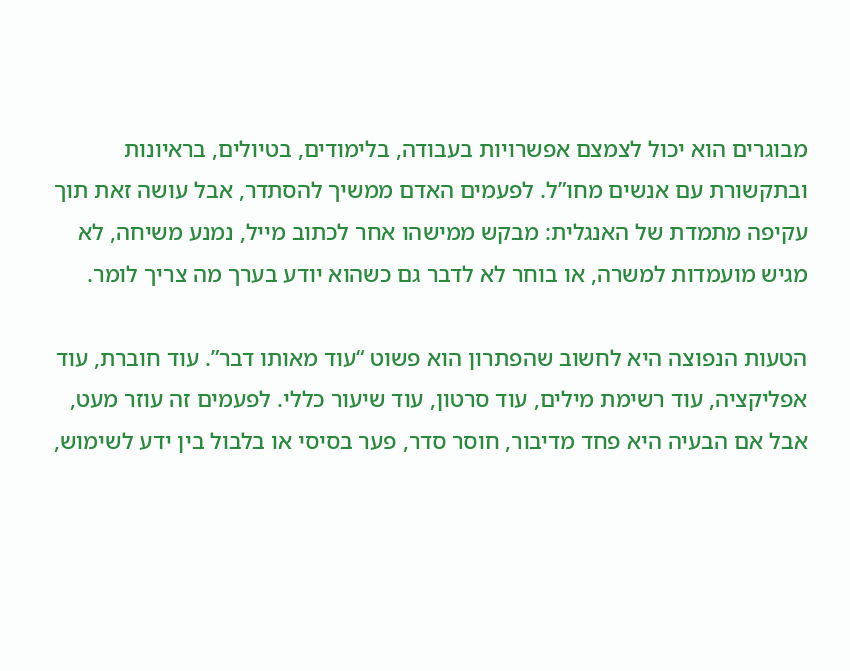מבוגרים הוא יכול לצמצם אפשרויות בעבודה, בלימודים, בטיולים, בראיונות ובתקשורת עם אנשים מחו”ל. לפעמים האדם ממשיך להסתדר, אבל עושה זאת תוך עקיפה מתמדת של האנגלית: מבקש ממישהו אחר לכתוב מייל, נמנע משיחה, לא מגיש מועמדות למשרה, או בוחר לא לדבר גם כשהוא יודע בערך מה צריך לומר.

הטעות הנפוצה היא לחשוב שהפתרון הוא פשוט “עוד מאותו דבר”. עוד חוברת, עוד אפליקציה, עוד רשימת מילים, עוד סרטון, עוד שיעור כללי. לפעמים זה עוזר מעט, אבל אם הבעיה היא פחד מדיבור, חוסר סדר, פער בסיסי או בלבול בין ידע לשימוש,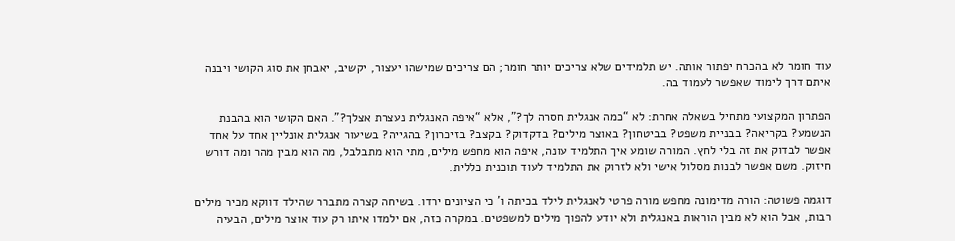עוד חומר לא בהכרח יפתור אותה. יש תלמידים שלא צריכים יותר חומר; הם צריכים שמישהו יעצור, יקשיב, יאבחן את סוג הקושי ויבנה איתם דרך לימוד שאפשר לעמוד בה.

הפתרון המקצועי מתחיל בשאלה אחרת: לא “כמה אנגלית חסרה לך?”, אלא “איפה האנגלית נעצרת אצלך?”. האם הקושי הוא בהבנת הנשמע? בקריאה? בבניית משפט? בביטחון? באוצר מילים? בדקדוק? בקצב? בזיכרון? בהגייה? בשיעור אנגלית אונליין אחד על אחד אפשר לבדוק את זה בלי לחץ. המורה שומע איך התלמיד עונה, איפה הוא מחפש מילים, מתי הוא מתבלבל, מה הוא מבין מהר ומה דורש חיזוק. משם אפשר לבנות מסלול אישי ולא לזרוק את התלמיד לעוד תוכנית כללית.

דוגמה פשוטה: הורה מדימונה מחפש מורה פרטי לאנגלית לילד בכיתה ו’ כי הציונים ירדו. בשיחה קצרה מתברר שהילד דווקא מכיר מילים רבות, אבל הוא לא מבין הוראות באנגלית ולא יודע להפוך מילים למשפטים. במקרה כזה, אם ילמדו איתו רק עוד אוצר מילים, הבעיה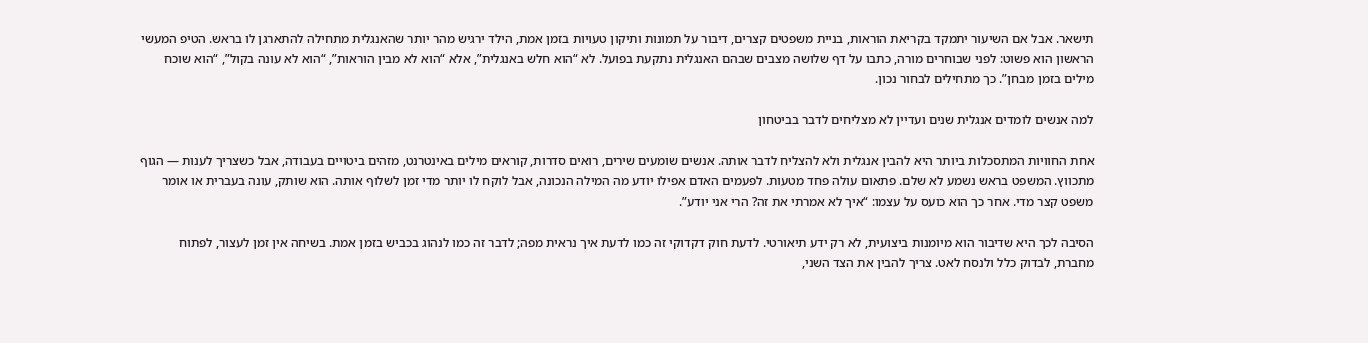תישאר. אבל אם השיעור יתמקד בקריאת הוראות, בניית משפטים קצרים, דיבור על תמונות ותיקון טעויות בזמן אמת, הילד ירגיש מהר יותר שהאנגלית מתחילה להתארגן לו בראש. הטיפ המעשי הראשון הוא פשוט: לפני שבוחרים מורה, כתבו על דף שלושה מצבים שבהם האנגלית נתקעת בפועל. לא “הוא חלש באנגלית”, אלא “הוא לא מבין הוראות”, “הוא לא עונה בקול”, “הוא שוכח מילים בזמן מבחן”. כך מתחילים לבחור נכון.

למה אנשים לומדים אנגלית שנים ועדיין לא מצליחים לדבר בביטחון

אחת החוויות המתסכלות ביותר היא להבין אנגלית ולא להצליח לדבר אותה. אנשים שומעים שירים, רואים סדרות, קוראים מילים באינטרנט, מזהים ביטויים בעבודה, אבל כשצריך לענות — הגוף מתכווץ. המשפט בראש נשמע לא שלם. פתאום עולה פחד מטעות. לפעמים האדם אפילו יודע מה המילה הנכונה, אבל לוקח לו יותר מדי זמן לשלוף אותה. הוא שותק, עונה בעברית או אומר משפט קצר מדי. אחר כך הוא כועס על עצמו: “איך לא אמרתי את זה? הרי אני יודע”.

הסיבה לכך היא שדיבור הוא מיומנות ביצועית, לא רק ידע תיאורטי. לדעת חוק דקדוקי זה כמו לדעת איך נראית מפה; לדבר זה כמו לנהוג בכביש בזמן אמת. בשיחה אין זמן לעצור, לפתוח מחברת, לבדוק כלל ולנסח לאט. צריך להבין את הצד השני,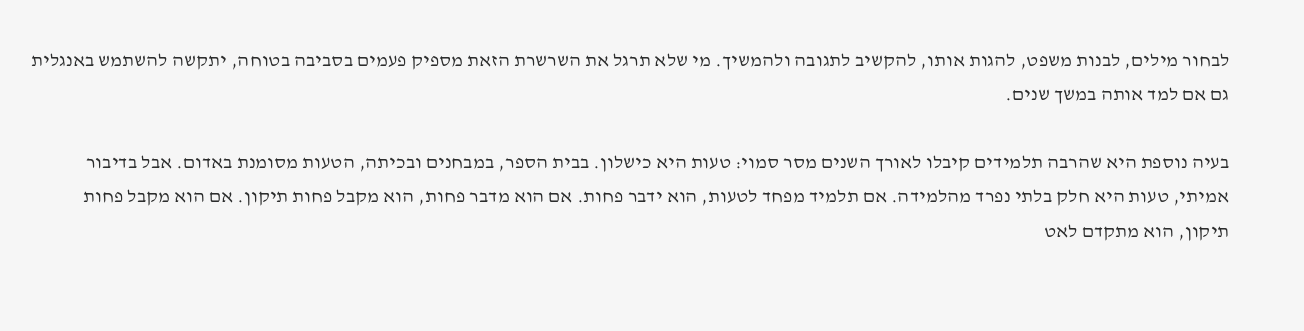לבחור מילים, לבנות משפט, להגות אותו, להקשיב לתגובה ולהמשיך. מי שלא תרגל את השרשרת הזאת מספיק פעמים בסביבה בטוחה, יתקשה להשתמש באנגלית גם אם למד אותה במשך שנים.

בעיה נוספת היא שהרבה תלמידים קיבלו לאורך השנים מסר סמוי: טעות היא כישלון. בבית הספר, במבחנים ובכיתה, הטעות מסומנת באדום. אבל בדיבור אמיתי, טעות היא חלק בלתי נפרד מהלמידה. אם תלמיד מפחד לטעות, הוא ידבר פחות. אם הוא מדבר פחות, הוא מקבל פחות תיקון. אם הוא מקבל פחות תיקון, הוא מתקדם לאט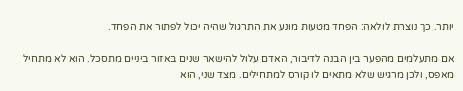יותר. כך נוצרת לולאה: הפחד מטעות מונע את התרגול שהיה יכול לפתור את הפחד.

אם מתעלמים מהפער בין הבנה לדיבור, האדם עלול להישאר שנים באזור ביניים מתסכל. הוא לא מתחיל מאפס, ולכן מרגיש שלא מתאים לו קורס למתחילים. מצד שני, הוא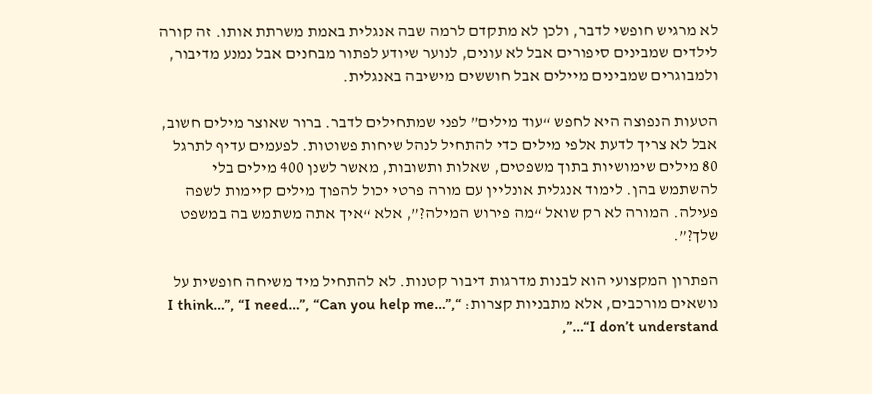לא מרגיש חופשי לדבר, ולכן לא מתקדם לרמה שבה אנגלית באמת משרתת אותו. זה קורה לילדים שמבינים סיפורים אבל לא עונים, לנוער שיודע לפתור מבחנים אבל נמנע מדיבור, ולמבוגרים שמבינים מיילים אבל חוששים מישיבה באנגלית.

הטעות הנפוצה היא לחפש “עוד מילים” לפני שמתחילים לדבר. ברור שאוצר מילים חשוב, אבל לא צריך לדעת אלפי מילים כדי להתחיל לנהל שיחות פשוטות. לפעמים עדיף לתרגל 80 מילים שימושיות בתוך משפטים, שאלות ותשובות, מאשר לשנן 400 מילים בלי להשתמש בהן. לימוד אנגלית אונליין עם מורה פרטי יכול להפוך מילים קיימות לשפה פעילה. המורה לא רק שואל “מה פירוש המילה?”, אלא “איך אתה משתמש בה במשפט שלך?”.

הפתרון המקצועי הוא לבנות מדרגות דיבור קטנות. לא להתחיל מיד משיחה חופשית על נושאים מורכבים, אלא מתבניות קצרות: “I think…”, “I need…”, “Can you help me…”, “I don’t understand…”,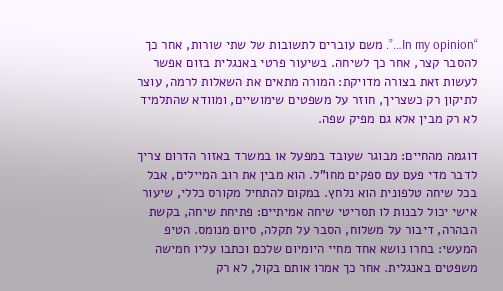“In my opinion…”. משם עוברים לתשובות של שתי שורות, אחר כך להסבר קצר, אחר כך לשיחה. בשיעור פרטי באנגלית בזום אפשר לעשות זאת בצורה מדויקת: המורה מתאים את השאלות לרמה, עוצר לתיקון רק כשצריך, חוזר על משפטים שימושיים, ומוודא שהתלמיד לא רק מבין אלא גם מפיק שפה.

דוגמה מהחיים: מבוגר שעובד במפעל או במשרד באזור הדרום צריך לדבר מדי פעם עם ספקים מחו”ל. הוא מבין את רוב המיילים, אבל בכל שיחה טלפונית הוא נלחץ. במקום להתחיל מקורס כללי, שיעור אישי יכול לבנות לו תסריטי שיחה אמיתיים: פתיחת שיחה, בקשת הבהרה, דיבור על משלוח, הסבר על תקלה, סיום מנומס. הטיפ המעשי: בחרו נושא אחד מחיי היומיום שלכם וכתבו עליו חמישה משפטים באנגלית. אחר כך אמרו אותם בקול, לא רק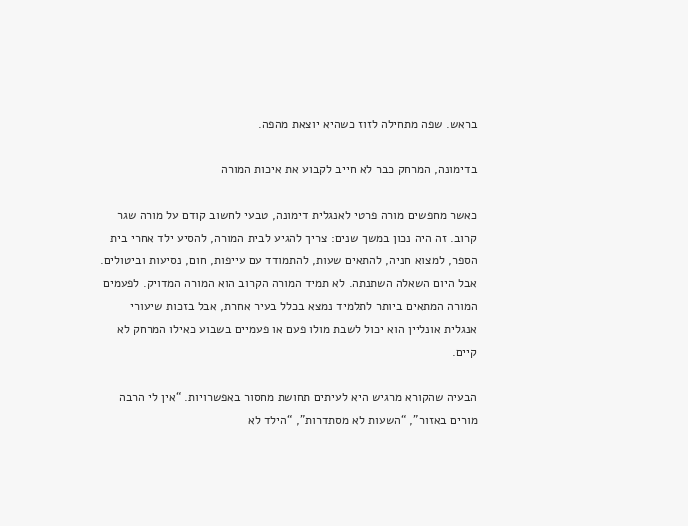בראש. שפה מתחילה לזוז כשהיא יוצאת מהפה.

בדימונה, המרחק כבר לא חייב לקבוע את איכות המורה

כאשר מחפשים מורה פרטי לאנגלית דימונה, טבעי לחשוב קודם על מורה שגר קרוב. זה היה נכון במשך שנים: צריך להגיע לבית המורה, להסיע ילד אחרי בית הספר, למצוא חניה, להתאים שעות, להתמודד עם עייפות, חום, נסיעות וביטולים. אבל היום השאלה השתנתה. לא תמיד המורה הקרוב הוא המורה המדויק. לפעמים המורה המתאים ביותר לתלמיד נמצא בכלל בעיר אחרת, אבל בזכות שיעורי אנגלית אונליין הוא יכול לשבת מולו פעם או פעמיים בשבוע כאילו המרחק לא קיים.

הבעיה שהקורא מרגיש היא לעיתים תחושת מחסור באפשרויות. “אין לי הרבה מורים באזור”, “השעות לא מסתדרות”, “הילד לא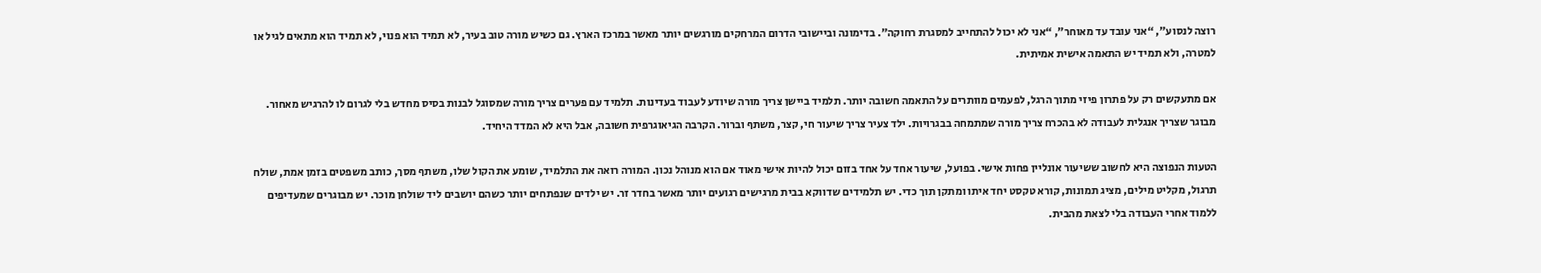רוצה לנסוע”, “אני עובד עד מאוחר”, “אני לא יכול להתחייב למסגרת רחוקה”. בדימונה וביישובי הדרום המרחקים מורגשים יותר מאשר במרכז הארץ. גם כשיש מורה טוב בעיר, לא תמיד הוא פנוי, לא תמיד הוא מתאים לגיל או למטרה, ולא תמיד יש התאמה אישית אמיתית.

אם מתעקשים רק על פתרון פיזי מתוך הרגל, לפעמים מוותרים על התאמה חשובה יותר. תלמיד ביישן צריך מורה שיודע לעבוד בעדינות. תלמיד עם פערים צריך מורה שמסוגל לבנות בסיס מחדש בלי לגרום לו להרגיש מאחור. מבוגר שצריך אנגלית לעבודה לא בהכרח צריך מורה שמתמחה בבגרויות. ילד צעיר צריך שיעור חי, קצר, משתף וברור. הקרבה הגיאוגרפית חשובה, אבל היא לא המדד היחיד.

הטעות הנפוצה היא לחשוב ששיעור אונליין פחות אישי. בפועל, שיעור אחד על אחד בזום יכול להיות אישי מאוד אם הוא מנוהל נכון. המורה רואה את התלמיד, שומע את הקול שלו, משתף מסך, כותב משפטים בזמן אמת, שולח תרגול, מקליט מילים, מציג תמונות, קורא טקסט יחד איתו ומתקן תוך כדי. יש תלמידים שדווקא בבית מרגישים רגועים יותר מאשר בחדר זר. יש ילדים שנפתחים יותר כשהם יושבים ליד שולחן מוכר. יש מבוגרים שמעדיפים ללמוד אחרי העבודה בלי לצאת מהבית.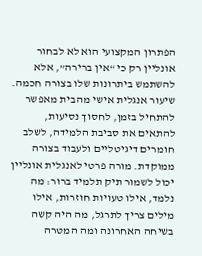הפתרון המקצועי הוא לא לבחור אונליין רק כי “אין ברירה”, אלא להשתמש ביתרונות שלו בצורה חכמה. שיעור אנגלית אישי מהבית מאפשר להתחיל בזמן, לחסוך נסיעות, להתאים את סביבת הלמידה, לשלב חומרים דיגיטליים ולעבוד בצורה ממוקדת. מורה פרטי לאנגלית אונליין יכול לשמור תיק תלמיד ברור: מה נלמד, אילו טעויות חוזרות, אילו מילים צריך לתרגל, מה היה קשה בשיחה האחרונה ומה המטרה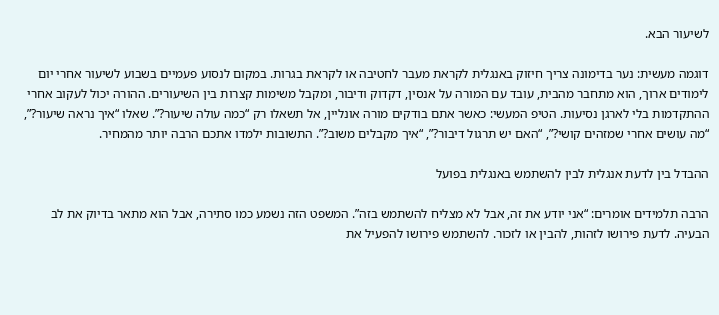לשיעור הבא.

דוגמה מעשית: נער בדימונה צריך חיזוק באנגלית לקראת מעבר לחטיבה או לקראת בגרות. במקום לנסוע פעמיים בשבוע לשיעור אחרי יום לימודים ארוך, הוא מתחבר מהבית, עובד עם המורה על אנסין, דקדוק ודיבור, ומקבל משימות קצרות בין השיעורים. ההורה יכול לעקוב אחרי ההתקדמות בלי לארגן נסיעות. הטיפ המעשי: כאשר אתם בודקים מורה אונליין, אל תשאלו רק “כמה עולה שיעור?”. שאלו “איך נראה שיעור?”, “מה עושים אחרי שמזהים קושי?”, “האם יש תרגול דיבור?”, “איך מקבלים משוב?”. התשובות ילמדו אתכם הרבה יותר מהמחיר.

ההבדל בין לדעת אנגלית לבין להשתמש באנגלית בפועל

הרבה תלמידים אומרים: “אני יודע את זה, אבל לא מצליח להשתמש בזה”. המשפט הזה נשמע כמו סתירה, אבל הוא מתאר בדיוק את לב הבעיה. לדעת פירושו לזהות, להבין או לזכור. להשתמש פירושו להפעיל את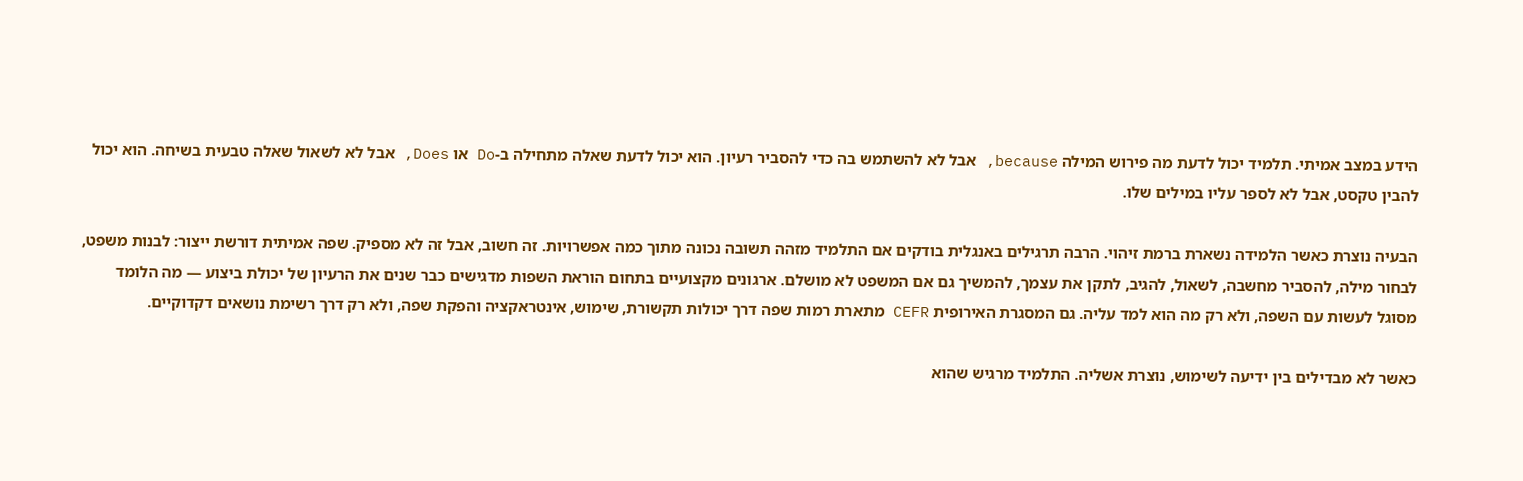הידע במצב אמיתי. תלמיד יכול לדעת מה פירוש המילה because, אבל לא להשתמש בה כדי להסביר רעיון. הוא יכול לדעת שאלה מתחילה ב-Do או Does, אבל לא לשאול שאלה טבעית בשיחה. הוא יכול להבין טקסט, אבל לא לספר עליו במילים שלו.

הבעיה נוצרת כאשר הלמידה נשארת ברמת זיהוי. הרבה תרגילים באנגלית בודקים אם התלמיד מזהה תשובה נכונה מתוך כמה אפשרויות. זה חשוב, אבל זה לא מספיק. שפה אמיתית דורשת ייצור: לבנות משפט, לבחור מילה, להסביר מחשבה, לשאול, להגיב, לתקן את עצמך, להמשיך גם אם המשפט לא מושלם. ארגונים מקצועיים בתחום הוראת השפות מדגישים כבר שנים את הרעיון של יכולת ביצוע — מה הלומד מסוגל לעשות עם השפה, ולא רק מה הוא למד עליה. גם המסגרת האירופית CEFR מתארת רמות שפה דרך יכולות תקשורת, שימוש, אינטראקציה והפקת שפה, ולא רק דרך רשימת נושאים דקדוקיים.

כאשר לא מבדילים בין ידיעה לשימוש, נוצרת אשליה. התלמיד מרגיש שהוא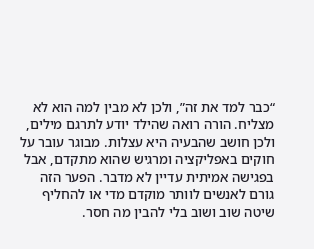“כבר למד את זה”, ולכן לא מבין למה הוא לא מצליח. הורה רואה שהילד יודע לתרגם מילים, ולכן חושב שהבעיה היא עצלות. מבוגר עובר על חוקים באפליקציה ומרגיש שהוא מתקדם, אבל בפגישה אמיתית עדיין לא מדבר. הפער הזה גורם לאנשים לוותר מוקדם מדי או להחליף שיטה שוב ושוב בלי להבין מה חסר.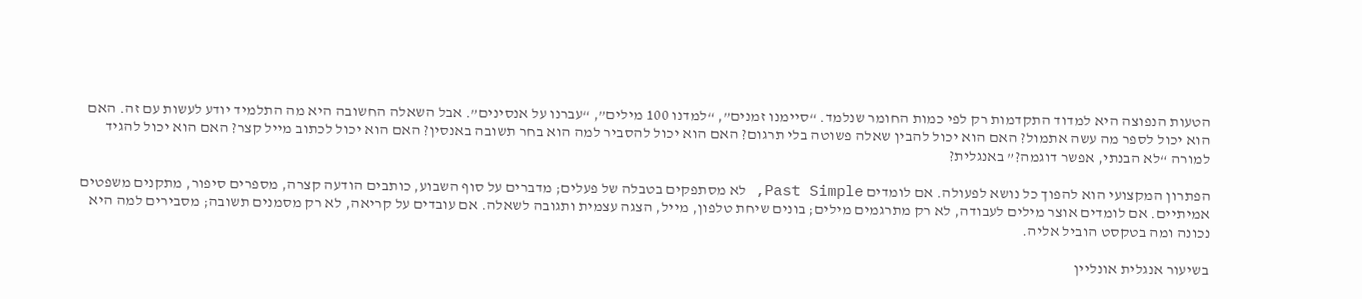הטעות הנפוצה היא למדוד התקדמות רק לפי כמות החומר שנלמד. “סיימנו זמנים”, “למדנו 100 מילים”, “עברנו על אנסינים”. אבל השאלה החשובה היא מה התלמיד יודע לעשות עם זה. האם הוא יכול לספר מה עשה אתמול? האם הוא יכול להבין שאלה פשוטה בלי תרגום? האם הוא יכול להסביר למה הוא בחר תשובה באנסין? האם הוא יכול לכתוב מייל קצר? האם הוא יכול להגיד למורה “לא הבנתי, אפשר דוגמה?” באנגלית?

הפתרון המקצועי הוא להפוך כל נושא לפעולה. אם לומדים Past Simple, לא מסתפקים בטבלה של פעלים; מדברים על סוף השבוע, כותבים הודעה קצרה, מספרים סיפור, מתקנים משפטים אמיתיים. אם לומדים אוצר מילים לעבודה, לא רק מתרגמים מילים; בונים שיחת טלפון, מייל, הצגה עצמית ותגובה לשאלה. אם עובדים על קריאה, לא רק מסמנים תשובה; מסבירים למה היא נכונה ומה בטקסט הוביל אליה.

בשיעור אנגלית אונליין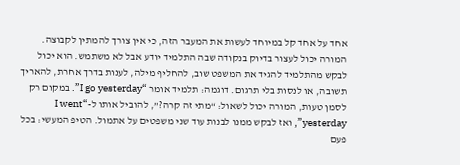אחד על אחד קל במיוחד לעשות את המעבר הזה, כי אין צורך להמתין לקבוצה. המורה יכול לעצור בדיוק בנקודה שבה התלמיד יודע אבל לא משתמש. הוא יכול לבקש מהתלמיד להגיד את המשפט שוב, להחליף מילה, לענות בדרך אחרת, להאריך תשובה, או לנסות בלי תרגום. דוגמה: תלמיד אומר “I go yesterday”. במקום רק לסמן טעות, המורה יכול לשאול: “מתי זה קרה?”, להוביל אותו ל-“I went yesterday”, ואז לבקש ממנו לבנות עוד שני משפטים על אתמול. הטיפ המעשי: בכל פעם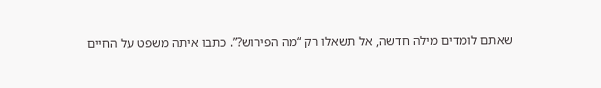שאתם לומדים מילה חדשה, אל תשאלו רק “מה הפירוש?”. כתבו איתה משפט על החיים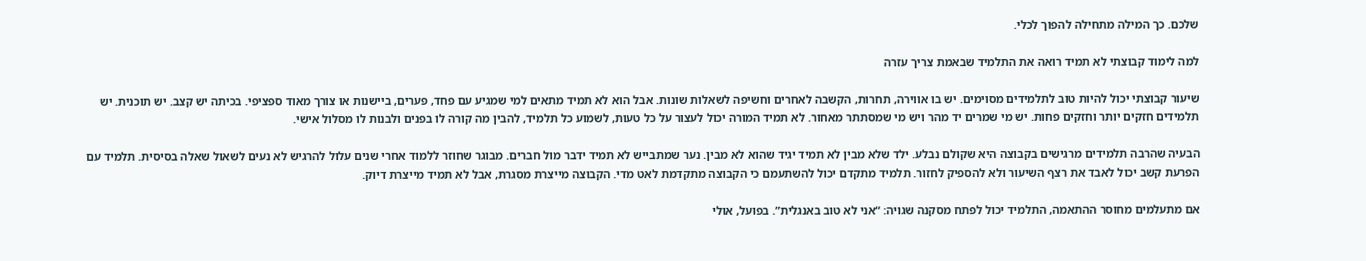שלכם. כך המילה מתחילה להפוך לכלי.

למה לימוד קבוצתי לא תמיד רואה את התלמיד שבאמת צריך עזרה

שיעור קבוצתי יכול להיות טוב לתלמידים מסוימים. יש בו אווירה, תחרות, הקשבה לאחרים וחשיפה לשאלות שונות. אבל הוא לא תמיד מתאים למי שמגיע עם פחד, פערים, ביישנות או צורך מאוד ספציפי. בכיתה יש קצב. יש תוכנית. יש תלמידים חזקים יותר וחזקים פחות. יש מי שמרים יד מהר ויש מי שמסתתר מאחור. לא תמיד המורה יכול לעצור על כל טעות, לשמוע כל תלמיד, להבין מה קורה לו בפנים ולבנות לו מסלול אישי.

הבעיה שהרבה תלמידים מרגישים בקבוצה היא שקולם נבלע. ילד שלא מבין לא תמיד יגיד שהוא לא מבין. נער שמתבייש לא תמיד ידבר מול חברים. מבוגר שחוזר ללמוד אחרי שנים עלול להרגיש לא נעים לשאול שאלה בסיסית. תלמיד עם הפרעת קשב יכול לאבד את רצף השיעור ולא להספיק לחזור. תלמיד מתקדם יכול להשתעמם כי הקבוצה מתקדמת לאט מדי. הקבוצה מייצרת מסגרת, אבל לא תמיד מייצרת דיוק.

אם מתעלמים מחוסר ההתאמה, התלמיד יכול לפתח מסקנה שגויה: “אני לא טוב באנגלית”. בפועל, אולי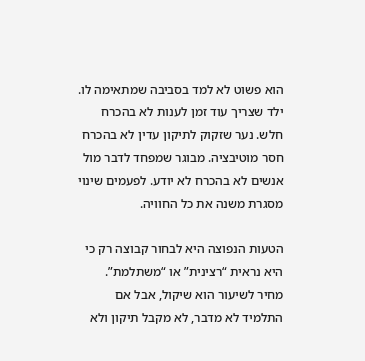הוא פשוט לא למד בסביבה שמתאימה לו. ילד שצריך עוד זמן לענות לא בהכרח חלש. נער שזקוק לתיקון עדין לא בהכרח חסר מוטיבציה. מבוגר שמפחד לדבר מול אנשים לא בהכרח לא יודע. לפעמים שינוי מסגרת משנה את כל החוויה.

הטעות הנפוצה היא לבחור קבוצה רק כי היא נראית “רצינית” או “משתלמת”. מחיר לשיעור הוא שיקול, אבל אם התלמיד לא מדבר, לא מקבל תיקון ולא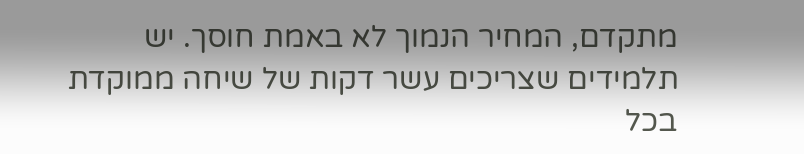מתקדם, המחיר הנמוך לא באמת חוסך. יש תלמידים שצריכים עשר דקות של שיחה ממוקדת בכל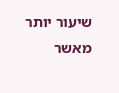שיעור יותר מאשר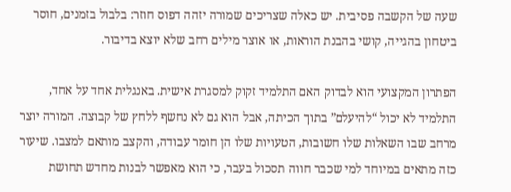שעה של הקשבה פסיבית. יש כאלה שצריכים שמורה יזהה דפוס חוזר: בלבול בזמנים, חוסר ביטחון בהגייה, קושי בהבנת הוראות, או אוצר מילים רחב שלא יוצא בדיבור.

הפתרון המקצועי הוא לבדוק האם התלמיד זקוק למסגרת אישית. באנגלית אחד על אחד, התלמיד לא יכול “להיעלם” בתוך הכיתה, אבל הוא גם לא נחשף ללחץ של קבוצה. המורה יוצר מרחב שבו השאלות שלו חשובות, הטעויות שלו הן חומר עבודה, והקצב מותאם למצבו. שיעור כזה מתאים במיוחד למי שכבר חווה תסכול בעבר, כי הוא מאפשר לבנות מחדש תחושת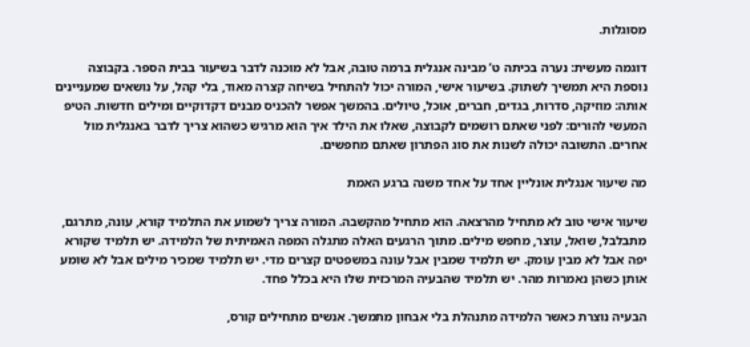מסוגלות.

דוגמה מעשית: נערה בכיתה ט’ מבינה אנגלית ברמה טובה, אבל לא מוכנה לדבר בשיעור בבית הספר. בקבוצה נוספת היא תמשיך לשתוק. בשיעור אישי, המורה יכול להתחיל בשיחה קצרה מאוד, בלי קהל, על נושאים שמעניינים אותה: מוזיקה, סדרות, בגדים, חברים, אוכל, טיולים. בהמשך אפשר להכניס מבנים דקדוקיים ומילים חדשות. הטיפ המעשי להורים: לפני שאתם רושמים לקבוצה, שאלו את הילד איך הוא מרגיש כשהוא צריך לדבר באנגלית מול אחרים. התשובה יכולה לשנות את סוג הפתרון שאתם מחפשים.

מה שיעור אנגלית אונליין אחד על אחד משנה ברגע האמת

שיעור אישי טוב לא מתחיל מהרצאה. הוא מתחיל מהקשבה. המורה צריך לשמוע את התלמיד קורא, עונה, מתרגם, מתבלבל, שואל, עוצר, מחפש מילים. מתוך הרגעים האלה מתגלה המפה האמיתית של הלמידה. יש תלמיד שקורא יפה אבל לא מבין עומק. יש תלמיד שמבין אבל עונה במשפטים קצרים מדי. יש תלמיד שמכיר מילים אבל לא שומע אותן כשהן נאמרות מהר. יש תלמיד שהבעיה המרכזית שלו היא בכלל פחד.

הבעיה נוצרת כאשר הלמידה מתנהלת בלי אבחון מתמשך. אנשים מתחילים קורס,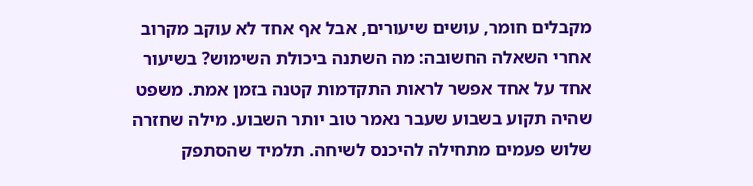מקבלים חומר, עושים שיעורים, אבל אף אחד לא עוקב מקרוב אחרי השאלה החשובה: מה השתנה ביכולת השימוש? בשיעור אחד על אחד אפשר לראות התקדמות קטנה בזמן אמת. משפט שהיה תקוע בשבוע שעבר נאמר טוב יותר השבוע. מילה שחזרה שלוש פעמים מתחילה להיכנס לשיחה. תלמיד שהסתפק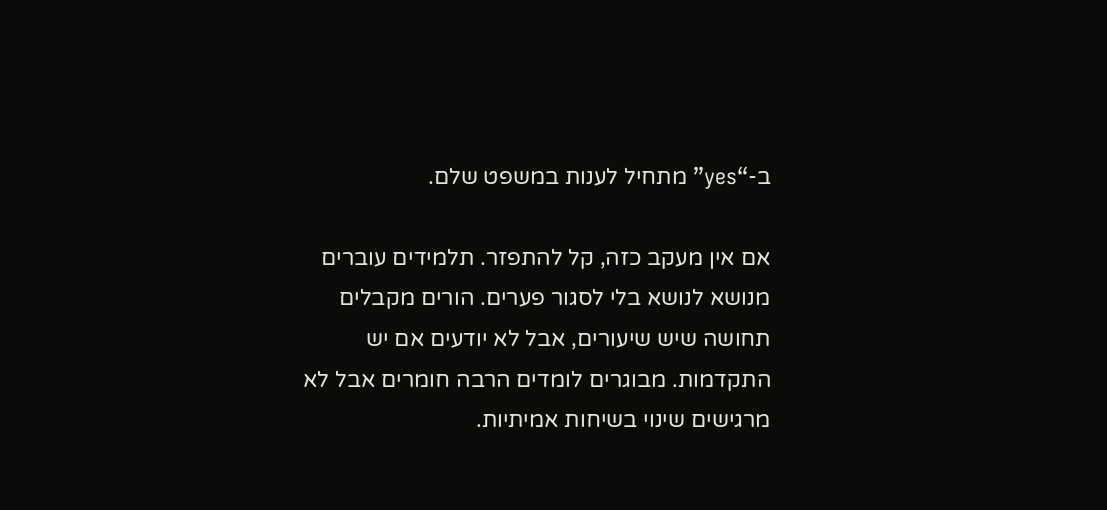ב-“yes” מתחיל לענות במשפט שלם.

אם אין מעקב כזה, קל להתפזר. תלמידים עוברים מנושא לנושא בלי לסגור פערים. הורים מקבלים תחושה שיש שיעורים, אבל לא יודעים אם יש התקדמות. מבוגרים לומדים הרבה חומרים אבל לא מרגישים שינוי בשיחות אמיתיות.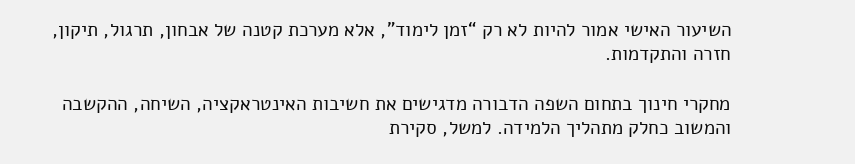השיעור האישי אמור להיות לא רק “זמן לימוד”, אלא מערכת קטנה של אבחון, תרגול, תיקון, חזרה והתקדמות.

מחקרי חינוך בתחום השפה הדבורה מדגישים את חשיבות האינטראקציה, השיחה, ההקשבה והמשוב כחלק מתהליך הלמידה. למשל, סקירת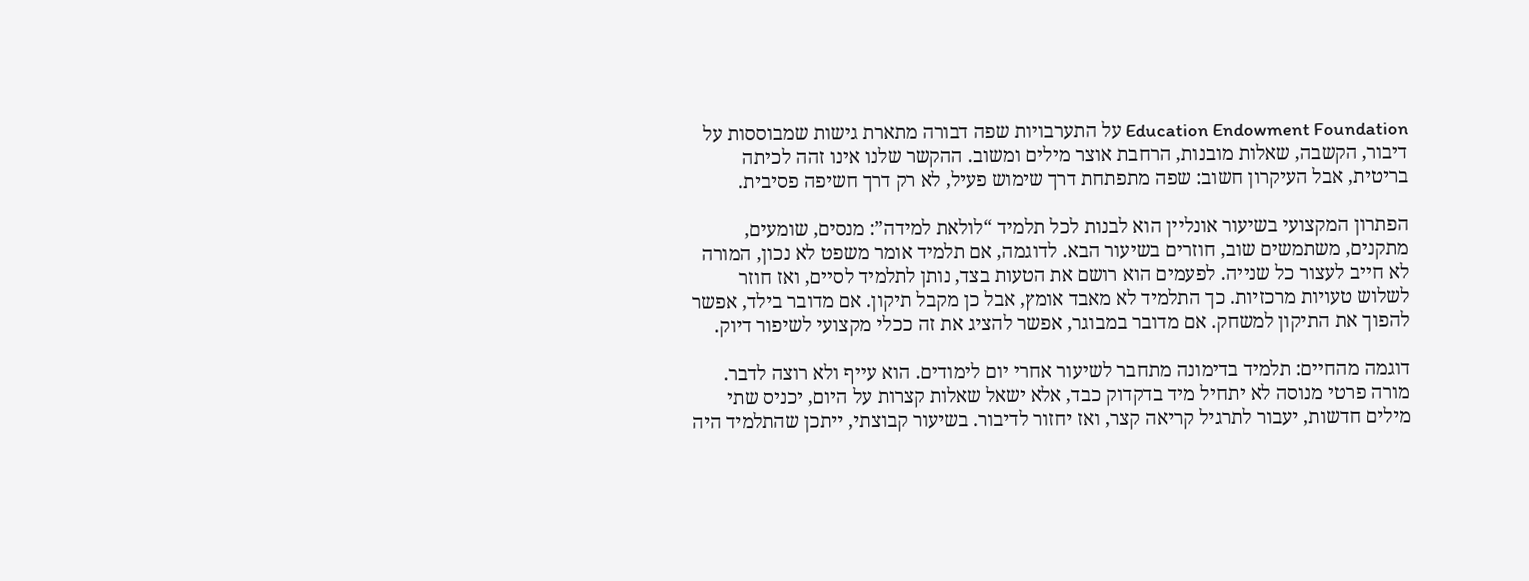Education Endowment Foundation על התערבויות שפה דבורה מתארת גישות שמבוססות על דיבור, הקשבה, שאלות מובנות, הרחבת אוצר מילים ומשוב. ההקשר שלנו אינו זהה לכיתה בריטית, אבל העיקרון חשוב: שפה מתפתחת דרך שימוש פעיל, לא רק דרך חשיפה פסיבית.

הפתרון המקצועי בשיעור אונליין הוא לבנות לכל תלמיד “לולאת למידה”: מנסים, שומעים, מתקנים, משתמשים שוב, חוזרים בשיעור הבא. לדוגמה, אם תלמיד אומר משפט לא נכון, המורה לא חייב לעצור כל שנייה. לפעמים הוא רושם את הטעות בצד, נותן לתלמיד לסיים, ואז חוזר לשלוש טעויות מרכזיות. כך התלמיד לא מאבד אומץ, אבל כן מקבל תיקון. אם מדובר בילד, אפשר להפוך את התיקון למשחק. אם מדובר במבוגר, אפשר להציג את זה ככלי מקצועי לשיפור דיוק.

דוגמה מהחיים: תלמיד בדימונה מתחבר לשיעור אחרי יום לימודים. הוא עייף ולא רוצה לדבר. מורה פרטי מנוסה לא יתחיל מיד בדקדוק כבד, אלא ישאל שאלות קצרות על היום, יכניס שתי מילים חדשות, יעבור לתרגיל קריאה קצר, ואז יחזור לדיבור. בשיעור קבוצתי, ייתכן שהתלמיד היה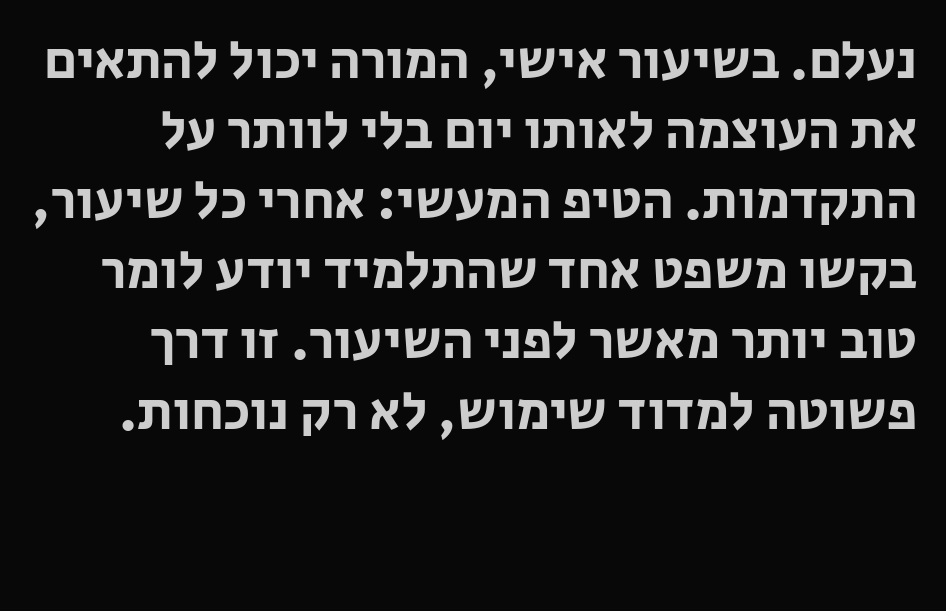נעלם. בשיעור אישי, המורה יכול להתאים את העוצמה לאותו יום בלי לוותר על התקדמות. הטיפ המעשי: אחרי כל שיעור, בקשו משפט אחד שהתלמיד יודע לומר טוב יותר מאשר לפני השיעור. זו דרך פשוטה למדוד שימוש, לא רק נוכחות.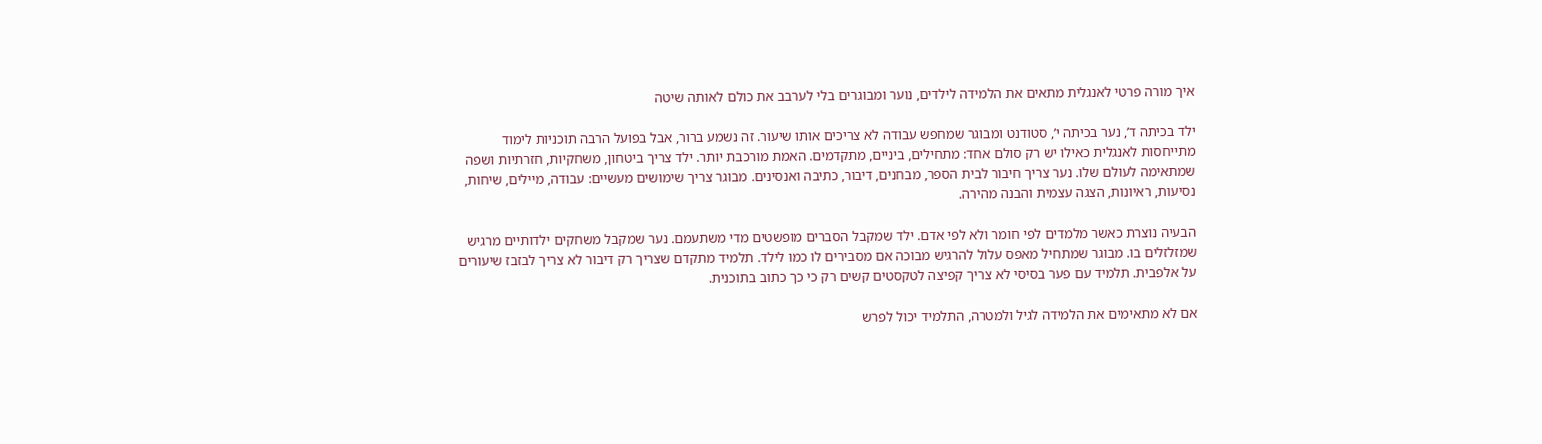איך מורה פרטי לאנגלית מתאים את הלמידה לילדים, נוער ומבוגרים בלי לערבב את כולם לאותה שיטה

ילד בכיתה ד’, נער בכיתה י’, סטודנט ומבוגר שמחפש עבודה לא צריכים אותו שיעור. זה נשמע ברור, אבל בפועל הרבה תוכניות לימוד מתייחסות לאנגלית כאילו יש רק סולם אחד: מתחילים, ביניים, מתקדמים. האמת מורכבת יותר. ילד צריך ביטחון, משחקיות, חזרתיות ושפה שמתאימה לעולם שלו. נער צריך חיבור לבית הספר, מבחנים, דיבור, כתיבה ואנסינים. מבוגר צריך שימושים מעשיים: עבודה, מיילים, שיחות, נסיעות, ראיונות, הצגה עצמית והבנה מהירה.

הבעיה נוצרת כאשר מלמדים לפי חומר ולא לפי אדם. ילד שמקבל הסברים מופשטים מדי משתעמם. נער שמקבל משחקים ילדותיים מרגיש שמזלזלים בו. מבוגר שמתחיל מאפס עלול להרגיש מבוכה אם מסבירים לו כמו לילד. תלמיד מתקדם שצריך רק דיבור לא צריך לבזבז שיעורים על אלפבית. תלמיד עם פער בסיסי לא צריך קפיצה לטקסטים קשים רק כי כך כתוב בתוכנית.

אם לא מתאימים את הלמידה לגיל ולמטרה, התלמיד יכול לפרש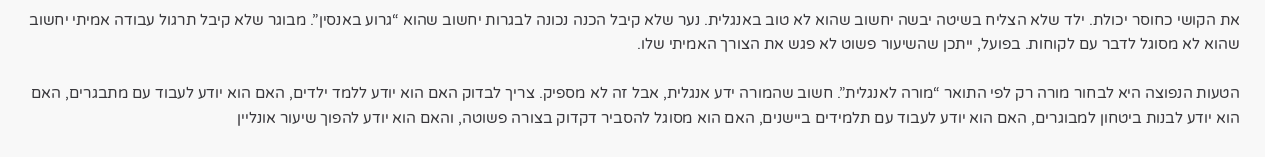את הקושי כחוסר יכולת. ילד שלא הצליח בשיטה יבשה יחשוב שהוא לא טוב באנגלית. נער שלא קיבל הכנה נכונה לבגרות יחשוב שהוא “גרוע באנסין”. מבוגר שלא קיבל תרגול עבודה אמיתי יחשוב שהוא לא מסוגל לדבר עם לקוחות. בפועל, ייתכן שהשיעור פשוט לא פגש את הצורך האמיתי שלו.

הטעות הנפוצה היא לבחור מורה רק לפי התואר “מורה לאנגלית”. חשוב שהמורה ידע אנגלית, אבל זה לא מספיק. צריך לבדוק האם הוא יודע ללמד ילדים, האם הוא יודע לעבוד עם מתבגרים, האם הוא יודע לבנות ביטחון למבוגרים, האם הוא יודע לעבוד עם תלמידים ביישנים, האם הוא מסוגל להסביר דקדוק בצורה פשוטה, והאם הוא יודע להפוך שיעור אונליין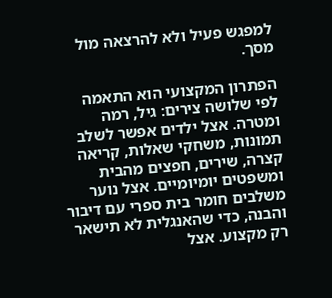למפגש פעיל ולא להרצאה מול מסך.

הפתרון המקצועי הוא התאמה לפי שלושה צירים: גיל, רמה ומטרה. אצל ילדים אפשר לשלב תמונות, משחקי שאלות, קריאה קצרה, שירים, חפצים מהבית ומשפטים יומיומיים. אצל נוער משלבים חומר בית ספרי עם דיבור והבנה, כדי שהאנגלית לא תישאר רק מקצוע. אצל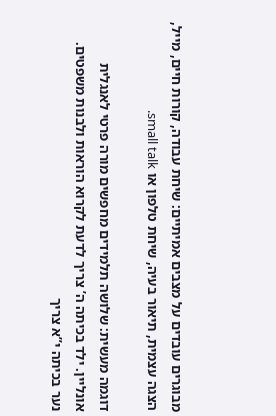מבוגרים עובדים על מצבים אמיתיים: שיחת עבודה, קורות חיים, מייל, הצגה עצמית, תיאור בעיה, שיחת טלפון או small talk.

דוגמה מעשית: שלושה תלמידים מחפשים מורה פרטי לאנגלית אונליין. ילד בכיתה ה’ צריך לדעת לקרוא הוראות ולבנות משפטים. נער בכיתה י”א צריך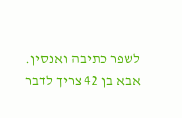לשפר כתיבה ואנסין. אבא בן 42 צריך לדבר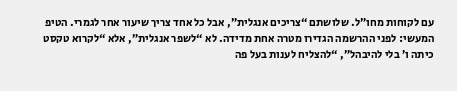עם לקוחות מחו”ל. שלושתם “צריכים אנגלית”, אבל כל אחד צריך שיעור אחר לגמרי. הטיפ המעשי: לפני ההרשמה הגדירו מטרה אחת מדידה. לא “לשפר אנגלית”, אלא “לקרוא טקסט כיתה ו’ בלי להיבהל”, “להצליח לענות בעל פה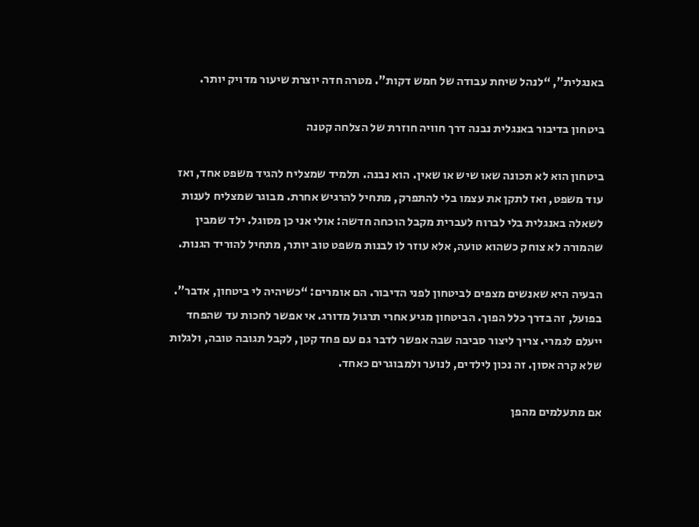באנגלית”, “לנהל שיחת עבודה של חמש דקות”. מטרה חדה יוצרת שיעור מדויק יותר.

ביטחון בדיבור באנגלית נבנה דרך חוויה חוזרת של הצלחה קטנה

ביטחון הוא לא תכונה שאו שיש או שאין. הוא נבנה. תלמיד שמצליח להגיד משפט אחד, ואז עוד משפט, ואז לתקן את עצמו בלי להתפרק, מתחיל להרגיש אחרת. מבוגר שמצליח לענות לשאלה באנגלית בלי לברוח לעברית מקבל הוכחה חדשה: אולי אני כן מסוגל. ילד שמבין שהמורה לא צוחק כשהוא טועה, אלא עוזר לו לבנות משפט טוב יותר, מתחיל להוריד הגנות.

הבעיה היא שאנשים מצפים לביטחון לפני הדיבור. הם אומרים: “כשיהיה לי ביטחון, אדבר”. בפועל, זה בדרך כלל הפוך. הביטחון מגיע אחרי תרגול מדורג. אי אפשר לחכות עד שהפחד ייעלם לגמרי. צריך ליצור סביבה שבה אפשר לדבר גם עם פחד קטן, לקבל תגובה טובה, ולגלות שלא קרה אסון. זה נכון לילדים, לנוער ולמבוגרים כאחד.

אם מתעלמים מהפן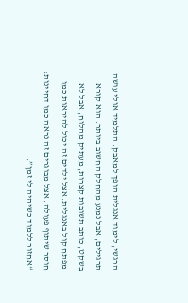הרגשי, לימוד אנגלית הופך למאבק. התלמיד אולי עושה תרגילים, אבל נמנע מהחלק החשוב ביותר. הוא קורא בשקט, כותב תשובות קצרות, מעתיק מהלוח, אבל לא מפתח קול באנגלית. אצל ילדים זה יכול להיראות כמו חוסר שיתוף פעולה. אצל מבוגרים זה נראה כמו דחיינות: “אחזור ללמוד כשיהיה לי זמן”.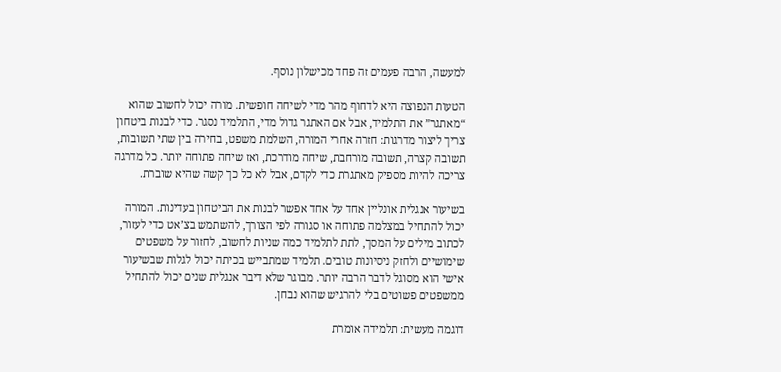למעשה, הרבה פעמים זה פחד מכישלון נוסף.

הטעות הנפוצה היא לדחוף מהר מדי לשיחה חופשית. מורה יכול לחשוב שהוא “מאתגר” את התלמיד, אבל אם האתגר גדול מדי, התלמיד נסגר. כדי לבנות ביטחון צריך ליצור מדרגות: חזרה אחרי המורה, השלמת משפט, בחירה בין שתי תשובות, תשובה קצרה, תשובה מורחבת, שיחה מודרכת, ואז שיחה פתוחה יותר. כל מדרגה צריכה להיות מספיק מאתגרת כדי לקדם, אבל לא כל כך קשה שהיא שוברת.

בשיעור אנגלית אונליין אחד על אחד אפשר לבנות את הביטחון בעדינות. המורה יכול להתחיל במצלמה פתוחה או סגורה לפי הצורך, להשתמש בצ’אט כדי לעזור, לכתוב מילים על המסך, לתת לתלמיד כמה שניות לחשוב, לחזור על משפטים שימושיים ולחזק ניסיונות טובים. תלמיד שמתבייש בכיתה יכול לגלות שבשיעור אישי הוא מסוגל לדבר הרבה יותר. מבוגר שלא דיבר אנגלית שנים יכול להתחיל ממשפטים פשוטים בלי להרגיש שהוא נבחן.

דוגמה מעשית: תלמידה אומרת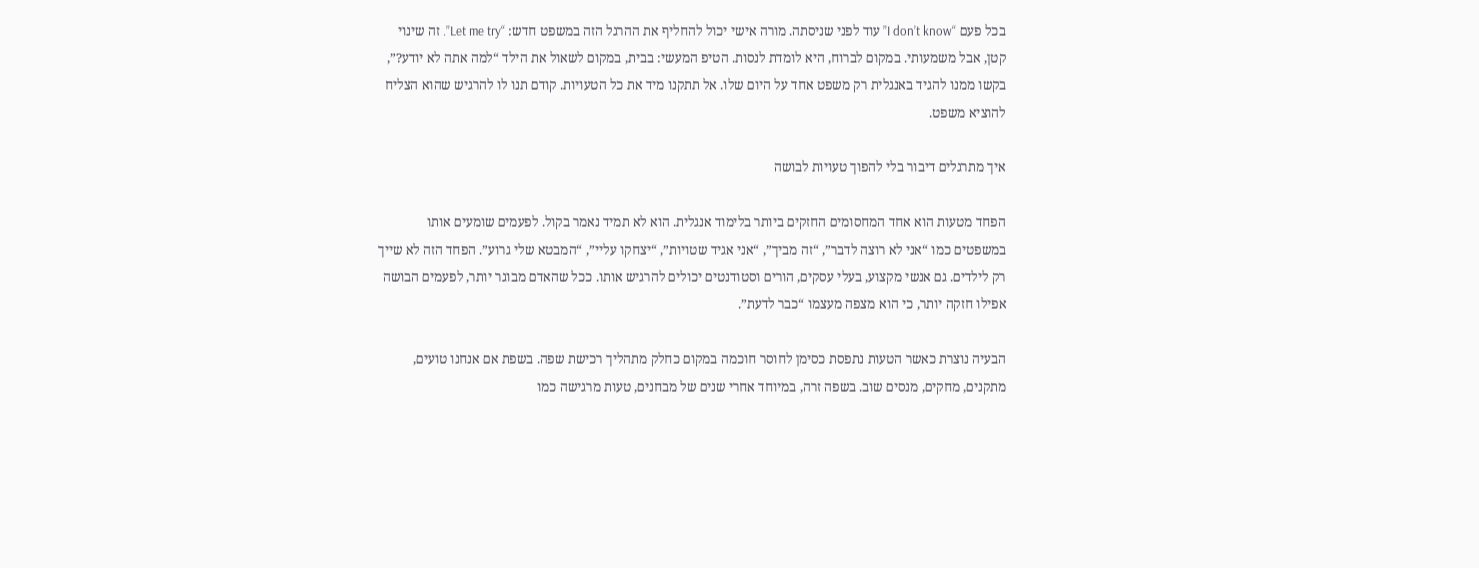בכל פעם “I don’t know” עוד לפני שניסתה. מורה אישי יכול להחליף את ההרגל הזה במשפט חדש: “Let me try”. זה שינוי קטן, אבל משמעותי. במקום לברוח, היא לומדת לנסות. הטיפ המעשי: בבית, במקום לשאול את הילד “למה אתה לא יודע?”, בקשו ממנו להגיד באנגלית רק משפט אחד על היום שלו. אל תתקנו מיד את כל הטעויות. קודם תנו לו להרגיש שהוא הצליח להוציא משפט.

איך מתרגלים דיבור בלי להפוך טעויות לבושה

הפחד מטעות הוא אחד המחסומים החזקים ביותר בלימוד אנגלית. הוא לא תמיד נאמר בקול. לפעמים שומעים אותו במשפטים כמו “אני לא רוצה לדבר”, “זה מביך”, “אני אגיד שטויות”, “יצחקו עליי”, “המבטא שלי גרוע”. הפחד הזה לא שייך רק לילדים. גם אנשי מקצוע, בעלי עסקים, הורים וסטודנטים יכולים להרגיש אותו. ככל שהאדם מבוגר יותר, לפעמים הבושה אפילו חזקה יותר, כי הוא מצפה מעצמו “כבר לדעת”.

הבעיה נוצרת כאשר הטעות נתפסת כסימן לחוסר חוכמה במקום כחלק מתהליך רכישת שפה. בשפת אם אנחנו טועים, מתקנים, מחקים, מנסים שוב. בשפה זרה, במיוחד אחרי שנים של מבחנים, טעות מרגישה כמו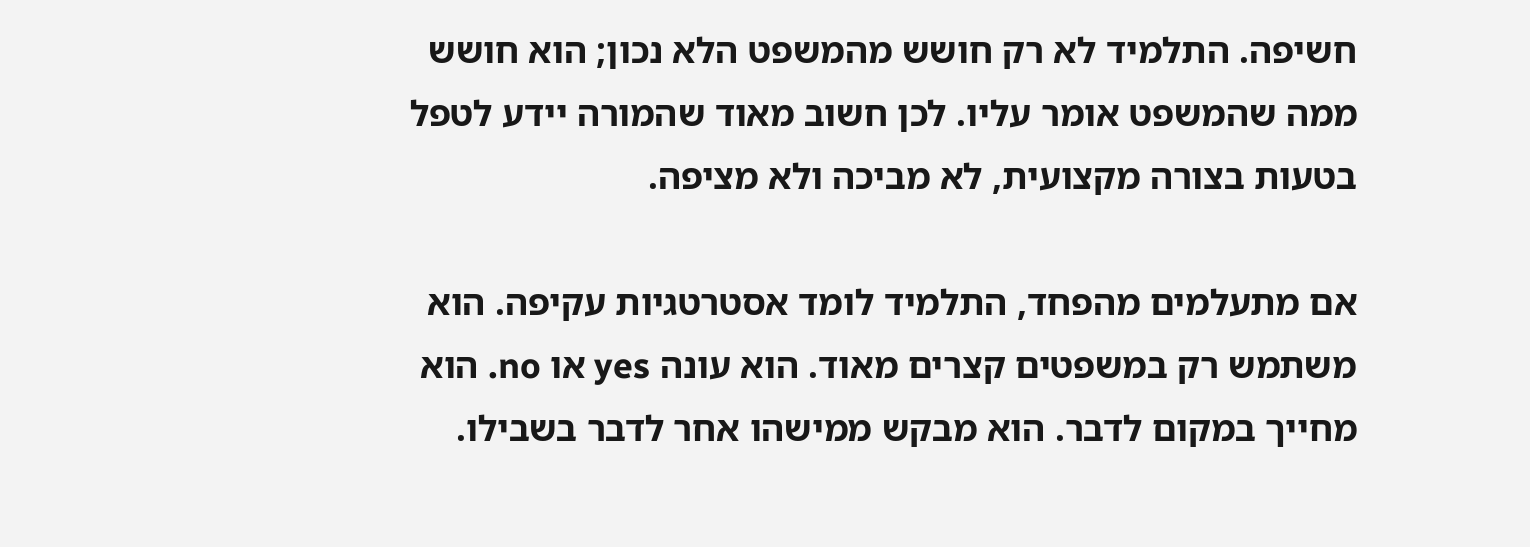חשיפה. התלמיד לא רק חושש מהמשפט הלא נכון; הוא חושש ממה שהמשפט אומר עליו. לכן חשוב מאוד שהמורה יידע לטפל בטעות בצורה מקצועית, לא מביכה ולא מציפה.

אם מתעלמים מהפחד, התלמיד לומד אסטרטגיות עקיפה. הוא משתמש רק במשפטים קצרים מאוד. הוא עונה yes או no. הוא מחייך במקום לדבר. הוא מבקש ממישהו אחר לדבר בשבילו.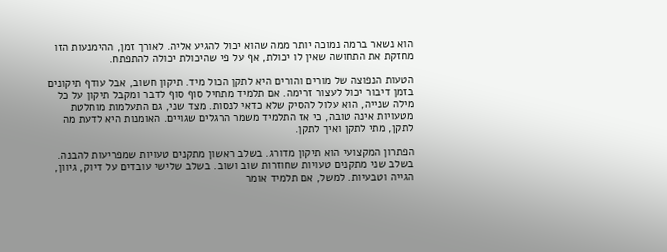הוא נשאר ברמה נמוכה יותר ממה שהוא יכול להגיע אליה. לאורך זמן, ההימנעות הזו מחזקת את התחושה שאין לו יכולת, אף על פי שהיכולת יכולה להתפתח.

הטעות הנפוצה של מורים והורים היא לתקן הכול מיד. תיקון חשוב, אבל עודף תיקונים בזמן דיבור יכול לעצור זרימה. אם תלמיד מתחיל סוף סוף לדבר ומקבל תיקון על כל מילה שנייה, הוא עלול להסיק שלא כדאי לנסות. מצד שני, גם התעלמות מוחלטת מטעויות אינה טובה, כי אז התלמיד משמר הרגלים שגויים. האומנות היא לדעת מה לתקן, מתי לתקן ואיך לתקן.

הפתרון המקצועי הוא תיקון מדורג. בשלב ראשון מתקנים טעויות שמפריעות להבנה. בשלב שני מתקנים טעויות שחוזרות שוב ושוב. בשלב שלישי עובדים על דיוק, גיוון, הגייה וטבעיות. למשל, אם תלמיד אומר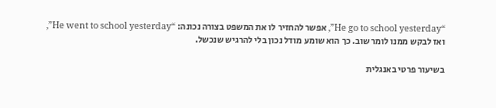“He go to school yesterday”, אפשר להחזיר לו את המשפט בצורה נכונה: “He went to school yesterday”, ואז לבקש ממנו לומר שוב. כך הוא שומע מודל נכון בלי להרגיש שנכשל.

בשיעור פרטי באנגלית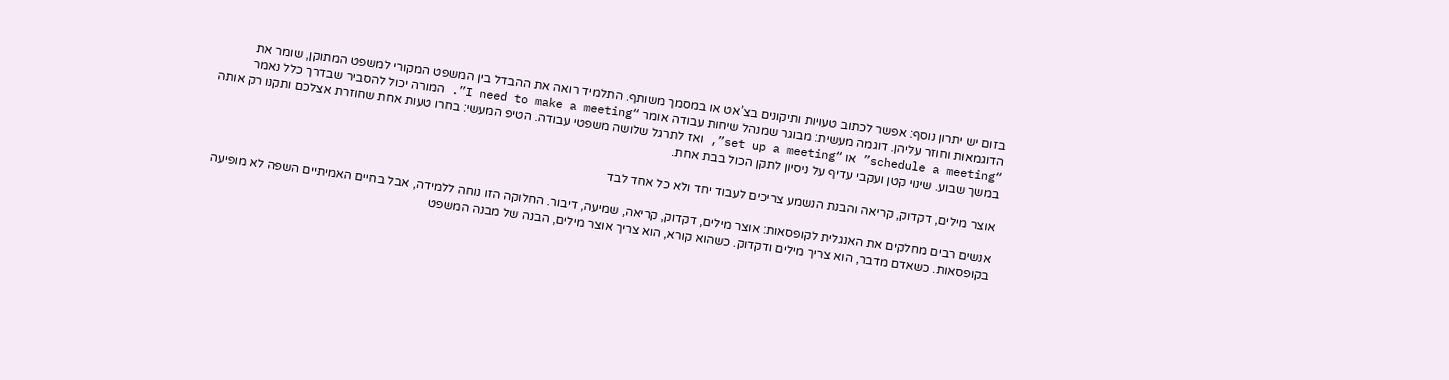בזום יש יתרון נוסף: אפשר לכתוב טעויות ותיקונים בצ’אט או במסמך משותף. התלמיד רואה את ההבדל בין המשפט המקורי למשפט המתוקן, שומר את הדוגמאות וחוזר עליהן. דוגמה מעשית: מבוגר שמנהל שיחות עבודה אומר “I need to make a meeting”. המורה יכול להסביר שבדרך כלל נאמר “schedule a meeting” או “set up a meeting”, ואז לתרגל שלושה משפטי עבודה. הטיפ המעשי: בחרו טעות אחת שחוזרת אצלכם ותקנו רק אותה במשך שבוע. שינוי קטן ועקבי עדיף על ניסיון לתקן הכול בבת אחת.

אוצר מילים, דקדוק, קריאה והבנת הנשמע צריכים לעבוד יחד ולא כל אחד לבד

אנשים רבים מחלקים את האנגלית לקופסאות: אוצר מילים, דקדוק, קריאה, שמיעה, דיבור. החלוקה הזו נוחה ללמידה, אבל בחיים האמיתיים השפה לא מופיעה בקופסאות. כשאדם מדבר, הוא צריך מילים ודקדוק. כשהוא קורא, הוא צריך אוצר מילים, הבנה של מבנה המשפט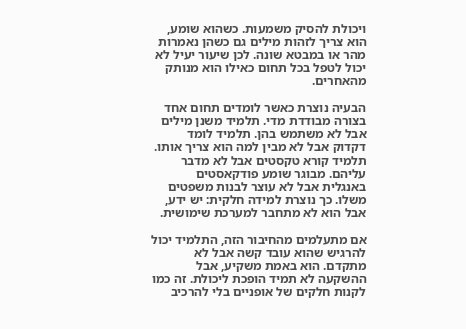ויכולת להסיק משמעות. כשהוא שומע, הוא צריך לזהות מילים גם כשהן נאמרות מהר או במבטא שונה. לכן שיעור יעיל לא יכול לטפל בכל תחום כאילו הוא מנותק מהאחרים.

הבעיה נוצרת כאשר לומדים תחום אחד בצורה מבודדת מדי. תלמיד משנן מילים אבל לא משתמש בהן. תלמיד לומד דקדוק אבל לא מבין למה הוא צריך אותו. תלמיד קורא טקסטים אבל לא מדבר עליהם. מבוגר שומע פודקאסטים באנגלית אבל לא עוצר לבנות משפטים משלו. כך נוצרת למידה חלקית: יש ידע, אבל הוא לא מתחבר למערכת שימושית.

אם מתעלמים מהחיבור הזה, התלמיד יכול להרגיש שהוא עובד קשה אבל לא מתקדם. הוא באמת משקיע, אבל ההשקעה לא תמיד הופכת ליכולת. זה כמו לקנות חלקים של אופניים בלי להרכיב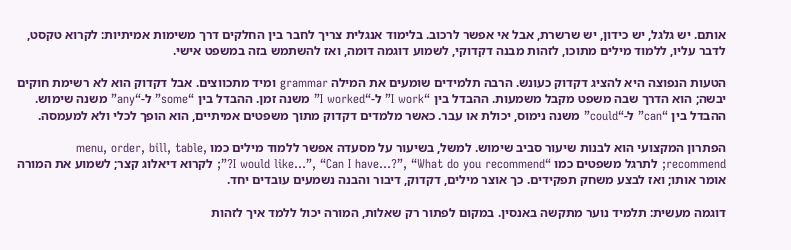אותם. יש גלגל, יש כידון, יש שרשרת, אבל אי אפשר לרכוב. בלימוד אנגלית צריך לחבר בין החלקים דרך משימות אמיתיות: לקרוא טקסט, לדבר עליו, ללמוד מילים מתוכו, לזהות מבנה דקדוקי, לשמוע דוגמה דומה, ואז להשתמש בזה במשפט אישי.

הטעות הנפוצה היא להציג דקדוק כעונש. הרבה תלמידים שומעים את המילה grammar ומיד מתכווצים. אבל דקדוק הוא לא רשימת חוקים יבשה; הוא הדרך שבה משפט מקבל משמעות. ההבדל בין “I work” ל-“I worked” משנה זמן. ההבדל בין “some” ל-“any” משנה שימוש. ההבדל בין “can” ל-“could” משנה נימוס, יכולת או עבר. כאשר מלמדים דקדוק מתוך משפטים אמיתיים, הוא הופך לכלי ולא למעמסה.

הפתרון המקצועי הוא לבנות שיעור סביב שימוש. למשל, בשיעור על מסעדה אפשר ללמוד מילים כמו menu, order, bill, table, recommend; לתרגל משפטים כמו “I would like…”, “Can I have…?”, “What do you recommend?”; לקרוא דיאלוג קצר; לשמוע את המורה אומר אותו; ואז לבצע משחק תפקידים. כך אוצר מילים, דקדוק, דיבור והבנה נשמעים עובדים יחד.

דוגמה מעשית: תלמיד נוער מתקשה באנסין. במקום לפתור רק שאלות, המורה יכול ללמד איך לזהות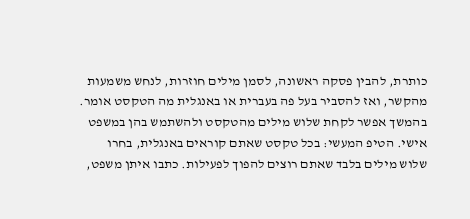כותרת, להבין פסקה ראשונה, לסמן מילים חוזרות, לנחש משמעות מהקשר, ואז להסביר בעל פה בעברית או באנגלית מה הטקסט אומר. בהמשך אפשר לקחת שלוש מילים מהטקסט ולהשתמש בהן במשפט אישי. הטיפ המעשי: בכל טקסט שאתם קוראים באנגלית, בחרו שלוש מילים בלבד שאתם רוצים להפוך לפעילות. כתבו איתן משפט,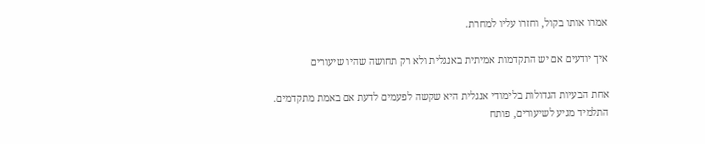אמרו אותו בקול, וחזרו עליו למחרת.

איך יודעים אם יש התקדמות אמיתית באנגלית ולא רק תחושה שהיו שיעורים

אחת הבעיות הגדולות בלימודי אנגלית היא שקשה לפעמים לדעת אם באמת מתקדמים. התלמיד מגיע לשיעורים, פותח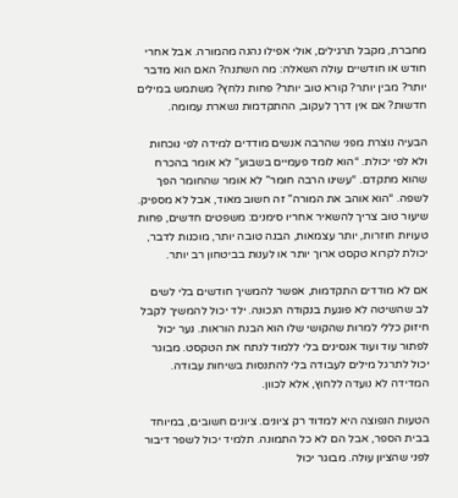מחברת, מקבל תרגילים, אולי אפילו נהנה מהמורה. אבל אחרי חודש או חודשיים עולה השאלה: מה השתנה? האם הוא מדבר יותר? מבין יותר? קורא טוב יותר? פחות נלחץ? משתמש במילים חדשות? אם אין דרך לעקוב, ההתקדמות נשארת עמומה.

הבעיה נוצרת מפני שהרבה אנשים מודדים למידה לפי נוכחות ולא לפי יכולת. “הוא לומד פעמיים בשבוע” לא אומר בהכרח שהוא מתקדם. “עשינו הרבה חומר” לא אומר שהחומר הפך לשפה. “הוא אוהב את המורה” זה חשוב מאוד, אבל לא מספיק. שיעור טוב צריך להשאיר אחריו סימנים: משפטים חדשים, פחות טעויות חוזרות, יותר עצמאות, הבנה טובה יותר, מוכנות לדבר, יכולת לקרוא טקסט ארוך יותר או לענות בביטחון רב יותר.

אם לא מודדים התקדמות, אפשר להמשיך חודשים בלי לשים לב שהשיטה לא פוגעת בנקודה הנכונה. ילד יכול להמשיך לקבל חיזוק כללי למרות שהקושי שלו הוא הבנת הוראות. נער יכול לפתור עוד ועוד אנסינים בלי ללמוד לנתח את הטקסט. מבוגר יכול לתרגל מילים לעבודה בלי להתנסות בשיחות עבודה. המדידה לא נועדה ללחוץ, אלא לכוון.

הטעות הנפוצה היא למדוד רק ציונים. ציונים חשובים, במיוחד בבית הספר, אבל הם לא כל התמונה. תלמיד יכול לשפר דיבור לפני שהציון עולה. מבוגר יכול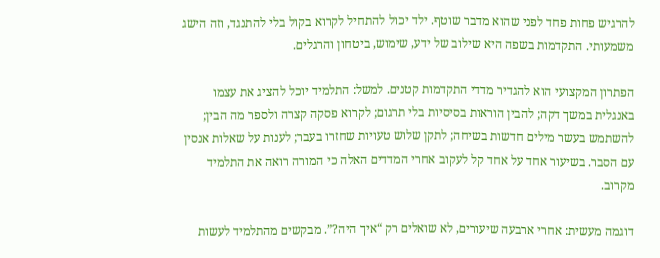להרגיש פחות פחד לפני שהוא מדבר שוטף. ילד יכול להתחיל לקרוא בקול בלי להתנגד, וזה הישג משמעותי. התקדמות בשפה היא שילוב של ידע, שימוש, ביטחון והרגלים.

הפתרון המקצועי הוא להגדיר מדדי התקדמות קטנים. למשל: התלמיד יוכל להציג את עצמו באנגלית במשך דקה; להבין הוראות בסיסיות בלי תרגום; לקרוא פסקה קצרה ולספר מה הבין; להשתמש בעשר מילים חדשות בשיחה; לתקן שלוש טעויות שחזרו בעבר; לענות על שאלות אנסין עם הסבר. בשיעור אחד על אחד קל לעקוב אחרי המדדים האלה כי המורה רואה את התלמיד מקרוב.

דוגמה מעשית: אחרי ארבעה שיעורים, לא שואלים רק “איך היה?”. מבקשים מהתלמיד לעשות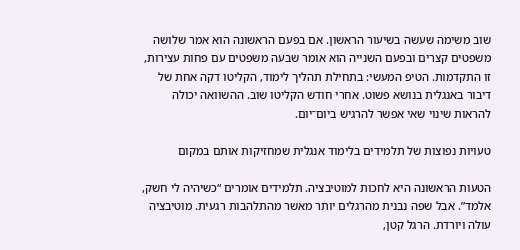שוב משימה שעשה בשיעור הראשון. אם בפעם הראשונה הוא אמר שלושה משפטים קצרים ובפעם השנייה הוא אומר שבעה משפטים עם פחות עצירות, זו התקדמות. הטיפ המעשי: בתחילת תהליך לימוד, הקליטו דקה אחת של דיבור באנגלית בנושא פשוט. אחרי חודש הקליטו שוב. ההשוואה יכולה להראות שינוי שאי אפשר להרגיש ביום־יום.

טעויות נפוצות של תלמידים בלימוד אנגלית שמחזיקות אותם במקום

הטעות הראשונה היא לחכות למוטיבציה. תלמידים אומרים “כשיהיה לי חשק, אלמד”. אבל שפה נבנית מהרגלים יותר מאשר מהתלהבות רגעית. מוטיבציה עולה ויורדת. הרגל קטן,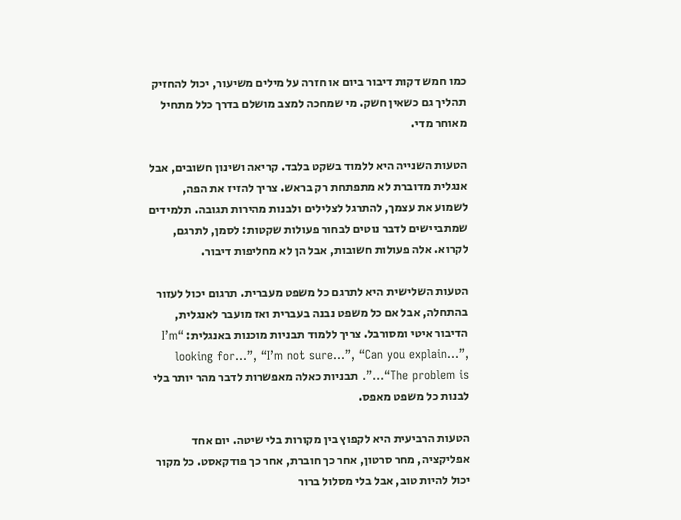כמו חמש דקות דיבור ביום או חזרה על מילים משיעור, יכול להחזיק תהליך גם כשאין חשק. מי שמחכה למצב מושלם בדרך כלל מתחיל מאוחר מדי.

הטעות השנייה היא ללמוד בשקט בלבד. קריאה ושינון חשובים, אבל אנגלית מדוברת לא מתפתחת רק בראש. צריך להזיז את הפה, לשמוע את עצמך, להתרגל לצלילים ולבנות מהירות תגובה. תלמידים שמתביישים לדבר נוטים לבחור פעולות שקטות: לסמן, לתרגם, לקרוא. אלה פעולות חשובות, אבל הן לא מחליפות דיבור.

הטעות השלישית היא לתרגם כל משפט מעברית. תרגום יכול לעזור בהתחלה, אבל אם כל משפט נבנה בעברית ואז מועבר לאנגלית, הדיבור איטי ומסורבל. צריך ללמוד תבניות מוכנות באנגלית: “I’m looking for…”, “I’m not sure…”, “Can you explain…”, “The problem is…”. תבניות כאלה מאפשרות לדבר מהר יותר בלי לבנות כל משפט מאפס.

הטעות הרביעית היא לקפוץ בין מקורות בלי שיטה. יום אחד אפליקציה, מחר סרטון, אחר כך חוברת, אחר כך פודקאסט. כל מקור יכול להיות טוב, אבל בלי מסלול ברור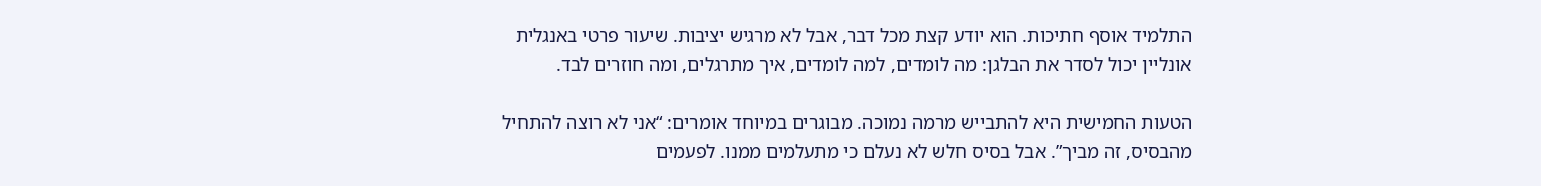התלמיד אוסף חתיכות. הוא יודע קצת מכל דבר, אבל לא מרגיש יציבות. שיעור פרטי באנגלית אונליין יכול לסדר את הבלגן: מה לומדים, למה לומדים, איך מתרגלים, ומה חוזרים לבד.

הטעות החמישית היא להתבייש מרמה נמוכה. מבוגרים במיוחד אומרים: “אני לא רוצה להתחיל מהבסיס, זה מביך”. אבל בסיס חלש לא נעלם כי מתעלמים ממנו. לפעמים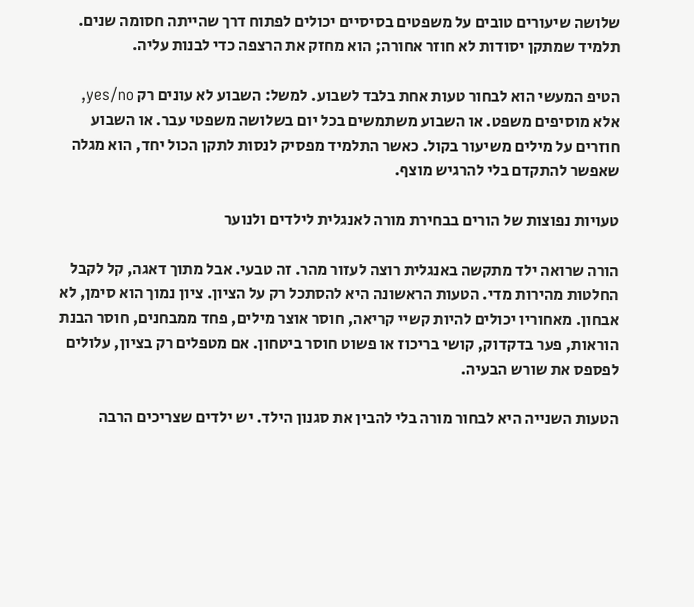שלושה שיעורים טובים על משפטים בסיסיים יכולים לפתוח דרך שהייתה חסומה שנים. תלמיד שמתקן יסודות לא חוזר אחורה; הוא מחזק את הרצפה כדי לבנות עליה.

הטיפ המעשי הוא לבחור טעות אחת בלבד לשבוע. למשל: השבוע לא עונים רק yes/no, אלא מוסיפים משפט. או השבוע משתמשים בכל יום בשלושה משפטי עבר. או השבוע חוזרים על מילים משיעור בקול. כאשר התלמיד מפסיק לנסות לתקן הכול יחד, הוא מגלה שאפשר להתקדם בלי להרגיש מוצף.

טעויות נפוצות של הורים בבחירת מורה לאנגלית לילדים ולנוער

הורה שרואה ילד מתקשה באנגלית רוצה לעזור מהר. זה טבעי. אבל מתוך דאגה, קל לקבל החלטות מהירות מדי. הטעות הראשונה היא להסתכל רק על הציון. ציון נמוך הוא סימן, לא אבחון. מאחוריו יכולים להיות קשיי קריאה, חוסר אוצר מילים, פחד ממבחנים, חוסר הבנת הוראות, פער בדקדוק, קושי בריכוז או פשוט חוסר ביטחון. אם מטפלים רק בציון, עלולים לפספס את שורש הבעיה.

הטעות השנייה היא לבחור מורה בלי להבין את סגנון הילד. יש ילדים שצריכים הרבה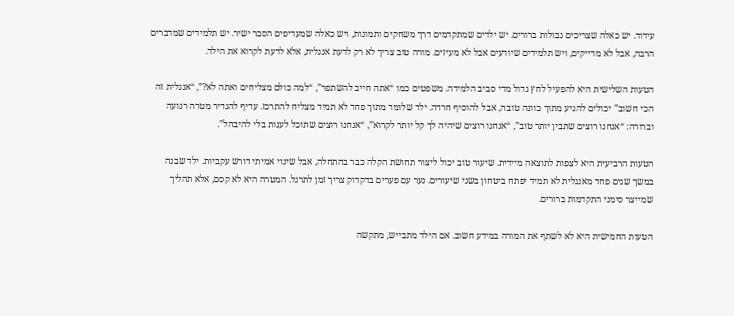עידוד. יש כאלה שצריכים גבולות ברורים. יש ילדים שמתקדמים דרך משחקים ותמונות, ויש כאלה שמעדיפים הסבר ישיר. יש תלמידים שמדברים הרבה, אבל לא מדייקים, ויש תלמידים שיודעים אבל לא מעיזים. מורה טוב צריך לא רק לדעת אנגלית, אלא לדעת לקרוא את הילד.

הטעות השלישית היא להפעיל לחץ גדול מדי סביב הלמידה. משפטים כמו “אתה חייב להשתפר”, “למה כולם מצליחים ואתה לא?”, “אנגלית זה הכי חשוב” יכולים להגיע מתוך כוונה טובה, אבל להוסיף חרדה. ילד שלומד מתוך פחד לא תמיד מצליח להתרכז. עדיף להגדיר מטרה רגועה וברורה: “אנחנו רוצים שתבין יותר טוב”, “אנחנו רוצים שיהיה לך קל יותר לקרוא”, “אנחנו רוצים שתוכל לענות בלי להיבהל”.

הטעות הרביעית היא לצפות לתוצאה מיידית. שיעור טוב יכול ליצור תחושת הקלה כבר בהתחלה, אבל שינוי אמיתי דורש עקביות. ילד שבנה במשך שנים פחד מאנגלית לא תמיד יפתח ביטחון בשני שיעורים. נער עם פערים בדקדוק צריך זמן לתרגל. המטרה היא לא קסם, אלא תהליך שמייצר סימני התקדמות ברורים.

הטעות החמישית היא לא לשתף את המורה במידע חשוב. אם הילד מתבייש, מתקשה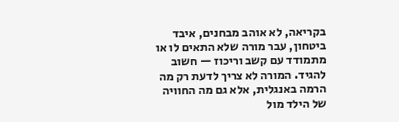בקריאה, לא אוהב מבחנים, איבד ביטחון, עבר מורה שלא התאים לו או מתמודד עם קשב וריכוז — חשוב להגיד. המורה לא צריך לדעת רק מה הרמה באנגלית, אלא גם מה החוויה של הילד מול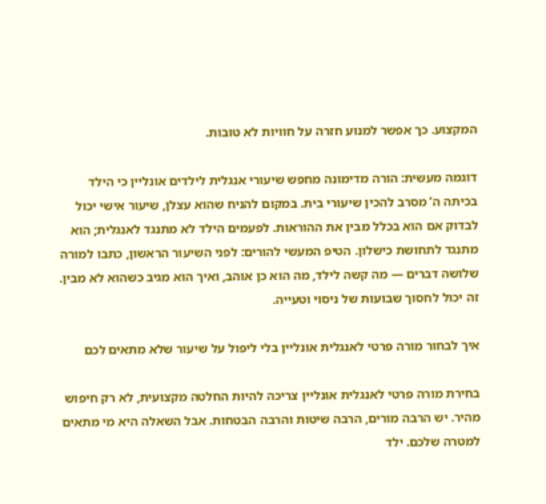המקצוע. כך אפשר למנוע חזרה על חוויות לא טובות.

דוגמה מעשית: הורה מדימונה מחפש שיעורי אנגלית לילדים אונליין כי הילד בכיתה ה’ מסרב להכין שיעורי בית. במקום להניח שהוא עצלן, שיעור אישי יכול לבדוק אם הוא בכלל מבין את ההוראות. לפעמים הילד לא מתנגד לאנגלית; הוא מתנגד לתחושת כישלון. הטיפ המעשי להורים: לפני השיעור הראשון, כתבו למורה שלושה דברים — מה קשה לילד, מה הוא כן אוהב, ואיך הוא מגיב כשהוא לא מבין. זה יכול לחסוך שבועות של ניסוי וטעייה.

איך לבחור מורה פרטי לאנגלית אונליין בלי ליפול על שיעור שלא מתאים לכם

בחירת מורה פרטי לאנגלית אונליין צריכה להיות החלטה מקצועית, לא רק חיפוש מהיר. יש הרבה מורים, הרבה שיטות והרבה הבטחות. אבל השאלה היא מי מתאים למטרה שלכם. ילד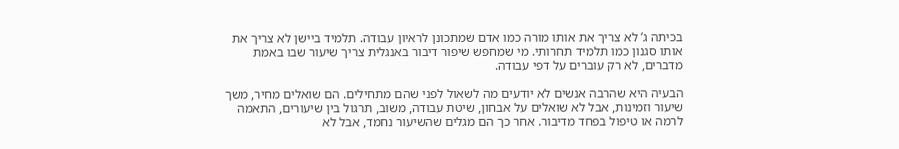בכיתה ג’ לא צריך את אותו מורה כמו אדם שמתכונן לראיון עבודה. תלמיד ביישן לא צריך את אותו סגנון כמו תלמיד תחרותי. מי שמחפש שיפור דיבור באנגלית צריך שיעור שבו באמת מדברים, לא רק עוברים על דפי עבודה.

הבעיה היא שהרבה אנשים לא יודעים מה לשאול לפני שהם מתחילים. הם שואלים מחיר, משך שיעור וזמינות, אבל לא שואלים על אבחון, שיטת עבודה, משוב, תרגול בין שיעורים, התאמה לרמה או טיפול בפחד מדיבור. אחר כך הם מגלים שהשיעור נחמד, אבל לא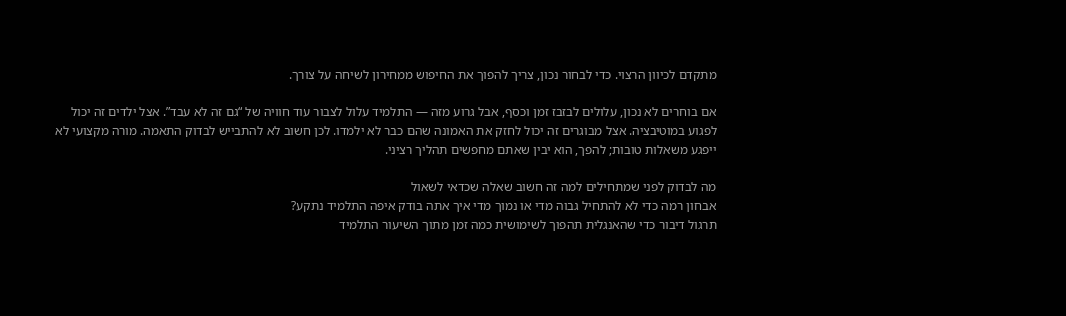מתקדם לכיוון הרצוי. כדי לבחור נכון, צריך להפוך את החיפוש ממחירון לשיחה על צורך.

אם בוחרים לא נכון, עלולים לבזבז זמן וכסף, אבל גרוע מזה — התלמיד עלול לצבור עוד חוויה של “גם זה לא עבד”. אצל ילדים זה יכול לפגוע במוטיבציה. אצל מבוגרים זה יכול לחזק את האמונה שהם כבר לא ילמדו. לכן חשוב לא להתבייש לבדוק התאמה. מורה מקצועי לא ייפגע משאלות טובות; להפך, הוא יבין שאתם מחפשים תהליך רציני.

מה לבדוק לפני שמתחילים למה זה חשוב שאלה שכדאי לשאול
אבחון רמה כדי לא להתחיל גבוה מדי או נמוך מדי איך אתה בודק איפה התלמיד נתקע?
תרגול דיבור כדי שהאנגלית תהפוך לשימושית כמה זמן מתוך השיעור התלמיד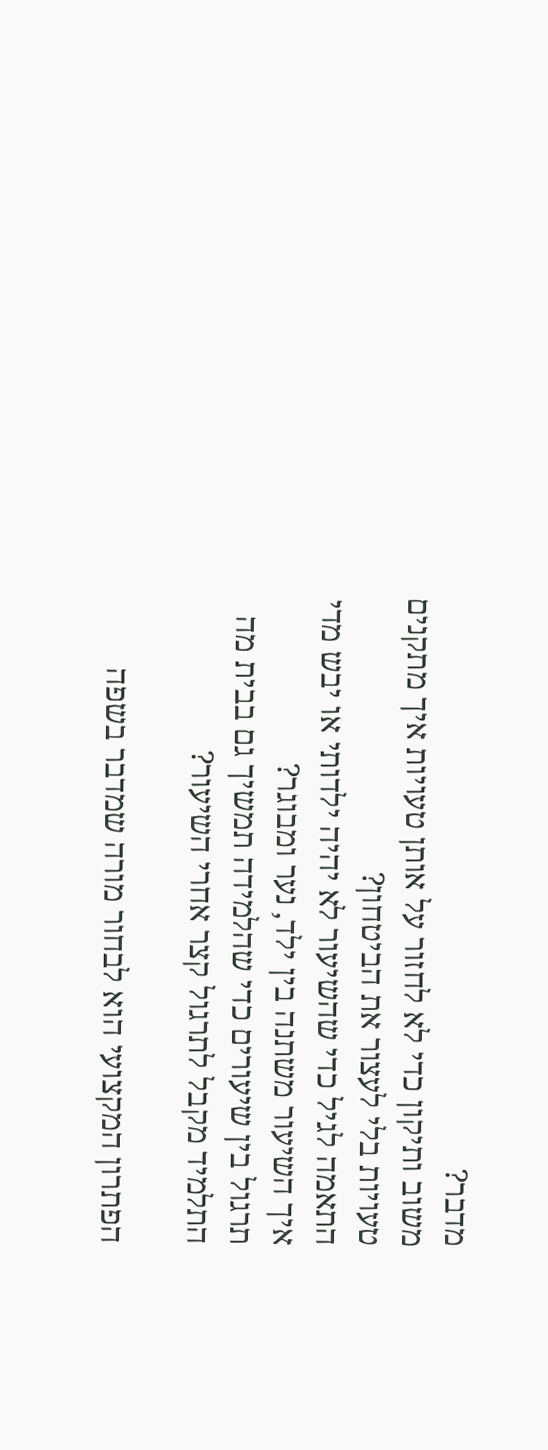מדבר?
משוב ותיקון כדי לא לחזור על אותן טעויות איך מתקנים טעויות בלי לעצור את הביטחון?
התאמה לגיל כדי שהשיעור לא יהיה ילדותי או יבש מדי איך השיעור משתנה בין ילד, נער ומבוגר?
תרגול בין שיעורים כדי שהלמידה תמשיך גם בבית מה התלמיד מקבל לתרגול קצר אחרי השיעור?

הפתרון המקצועי הוא לבחור מורה שמדבר בשפה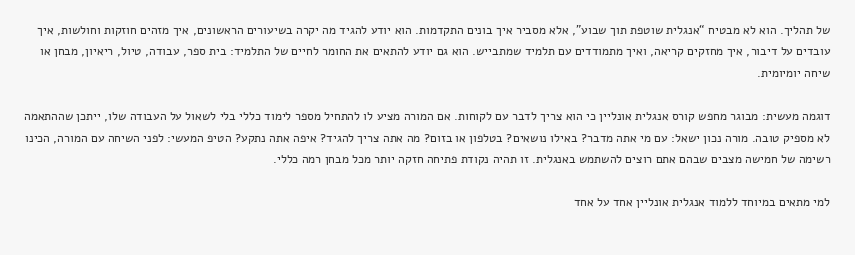של תהליך. הוא לא מבטיח “אנגלית שוטפת תוך שבוע”, אלא מסביר איך בונים התקדמות. הוא יודע להגיד מה יקרה בשיעורים הראשונים, איך מזהים חוזקות וחולשות, איך עובדים על דיבור, איך מחזקים קריאה, ואיך מתמודדים עם תלמיד שמתבייש. הוא גם יודע להתאים את החומר לחיים של התלמיד: בית ספר, עבודה, טיול, ריאיון, מבחן או שיחה יומיומית.

דוגמה מעשית: מבוגר מחפש קורס אנגלית אונליין כי הוא צריך לדבר עם לקוחות. אם המורה מציע לו להתחיל מספר לימוד כללי בלי לשאול על העבודה שלו, ייתכן שההתאמה לא מספיק טובה. מורה נכון ישאל: עם מי אתה מדבר? באילו נושאים? בטלפון או בזום? מה אתה צריך להגיד? איפה אתה נתקע? הטיפ המעשי: לפני השיחה עם המורה, הכינו רשימה של חמישה מצבים שבהם אתם רוצים להשתמש באנגלית. זו תהיה נקודת פתיחה חזקה יותר מכל מבחן רמה כללי.

למי מתאים במיוחד ללמוד אנגלית אונליין אחד על אחד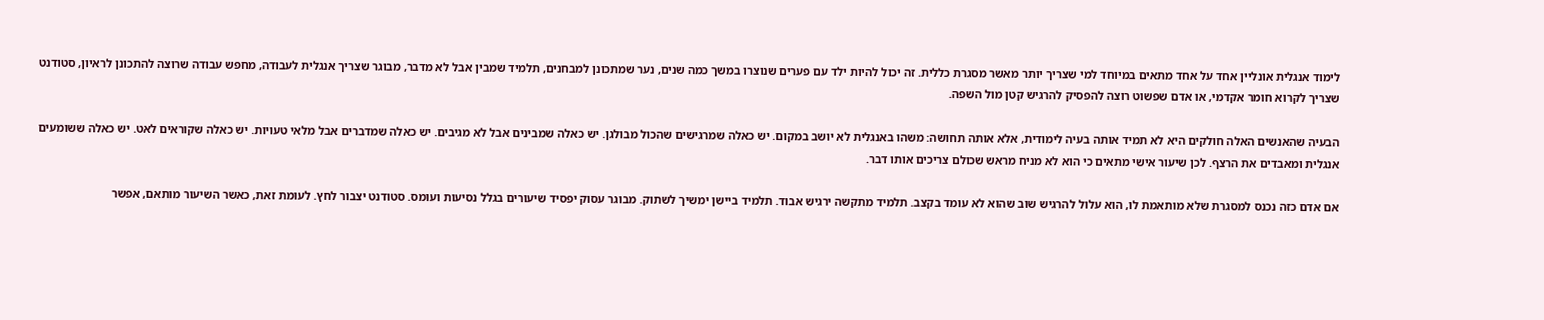לימוד אנגלית אונליין אחד על אחד מתאים במיוחד למי שצריך יותר מאשר מסגרת כללית. זה יכול להיות ילד עם פערים שנוצרו במשך כמה שנים, נער שמתכונן למבחנים, תלמיד שמבין אבל לא מדבר, מבוגר שצריך אנגלית לעבודה, מחפש עבודה שרוצה להתכונן לראיון, סטודנט שצריך לקרוא חומר אקדמי, או אדם שפשוט רוצה להפסיק להרגיש קטן מול השפה.

הבעיה שהאנשים האלה חולקים היא לא תמיד אותה בעיה לימודית, אלא אותה תחושה: משהו באנגלית לא יושב במקום. יש כאלה שמרגישים שהכול מבולגן. יש כאלה שמבינים אבל לא מגיבים. יש כאלה שמדברים אבל מלאי טעויות. יש כאלה שקוראים לאט. יש כאלה ששומעים אנגלית ומאבדים את הרצף. לכן שיעור אישי מתאים כי הוא לא מניח מראש שכולם צריכים אותו דבר.

אם אדם כזה נכנס למסגרת שלא מותאמת לו, הוא עלול להרגיש שוב שהוא לא עומד בקצב. תלמיד מתקשה ירגיש אבוד. תלמיד ביישן ימשיך לשתוק. מבוגר עסוק יפסיד שיעורים בגלל נסיעות ועומס. סטודנט יצבור לחץ. לעומת זאת, כאשר השיעור מותאם, אפשר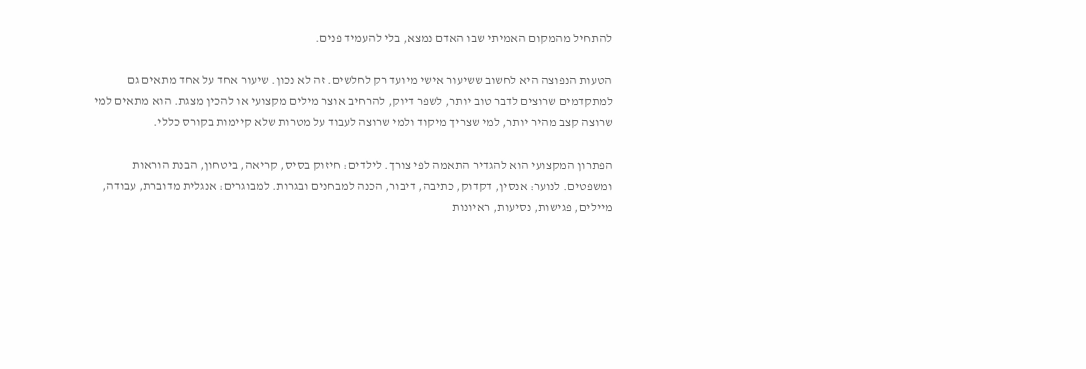להתחיל מהמקום האמיתי שבו האדם נמצא, בלי להעמיד פנים.

הטעות הנפוצה היא לחשוב ששיעור אישי מיועד רק לחלשים. זה לא נכון. שיעור אחד על אחד מתאים גם למתקדמים שרוצים לדבר טוב יותר, לשפר דיוק, להרחיב אוצר מילים מקצועי או להכין מצגת. הוא מתאים למי שרוצה קצב מהיר יותר, למי שצריך מיקוד ולמי שרוצה לעבוד על מטרות שלא קיימות בקורס כללי.

הפתרון המקצועי הוא להגדיר התאמה לפי צורך. לילדים: חיזוק בסיס, קריאה, ביטחון, הבנת הוראות ומשפטים. לנוער: אנסין, דקדוק, כתיבה, דיבור, הכנה למבחנים ובגרות. למבוגרים: אנגלית מדוברת, עבודה, מיילים, פגישות, נסיעות, ראיונות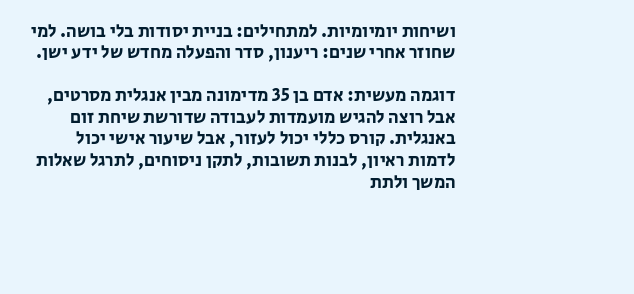ושיחות יומיומיות. למתחילים: בניית יסודות בלי בושה. למי שחוזר אחרי שנים: ריענון, סדר והפעלה מחדש של ידע ישן.

דוגמה מעשית: אדם בן 35 מדימונה מבין אנגלית מסרטים, אבל רוצה להגיש מועמדות לעבודה שדורשת שיחת זום באנגלית. קורס כללי יכול לעזור, אבל שיעור אישי יכול לדמות ראיון, לבנות תשובות, לתקן ניסוחים, לתרגל שאלות המשך ולתת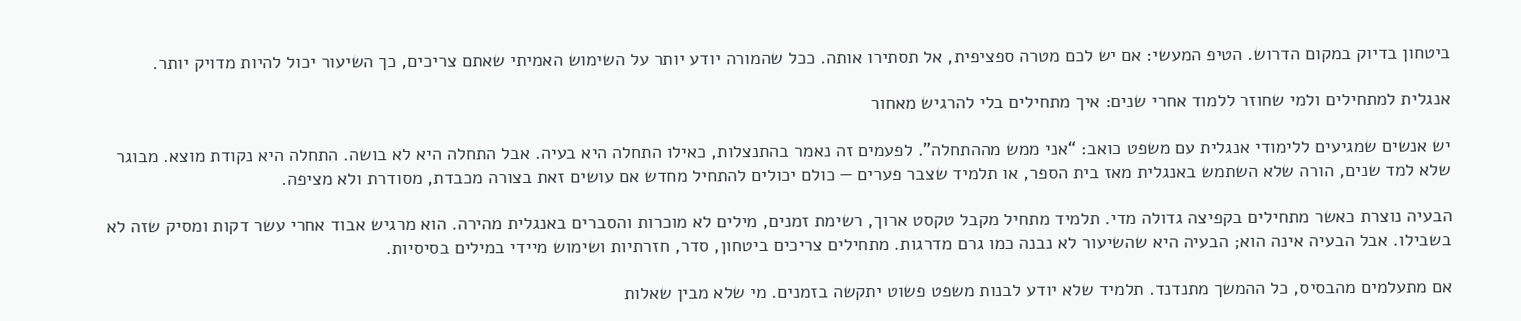ביטחון בדיוק במקום הדרוש. הטיפ המעשי: אם יש לכם מטרה ספציפית, אל תסתירו אותה. ככל שהמורה יודע יותר על השימוש האמיתי שאתם צריכים, כך השיעור יכול להיות מדויק יותר.

אנגלית למתחילים ולמי שחוזר ללמוד אחרי שנים: איך מתחילים בלי להרגיש מאחור

יש אנשים שמגיעים ללימודי אנגלית עם משפט כואב: “אני ממש מההתחלה”. לפעמים זה נאמר בהתנצלות, כאילו התחלה היא בעיה. אבל התחלה היא לא בושה. התחלה היא נקודת מוצא. מבוגר שלא למד שנים, הורה שלא השתמש באנגלית מאז בית הספר, או תלמיד שצבר פערים — כולם יכולים להתחיל מחדש אם עושים זאת בצורה מכבדת, מסודרת ולא מציפה.

הבעיה נוצרת כאשר מתחילים בקפיצה גדולה מדי. תלמיד מתחיל מקבל טקסט ארוך, רשימת זמנים, מילים לא מוכרות והסברים באנגלית מהירה. הוא מרגיש אבוד אחרי עשר דקות ומסיק שזה לא בשבילו. אבל הבעיה אינה הוא; הבעיה היא שהשיעור לא נבנה כמו גרם מדרגות. מתחילים צריכים ביטחון, סדר, חזרתיות ושימוש מיידי במילים בסיסיות.

אם מתעלמים מהבסיס, כל ההמשך מתנדנד. תלמיד שלא יודע לבנות משפט פשוט יתקשה בזמנים. מי שלא מבין שאלות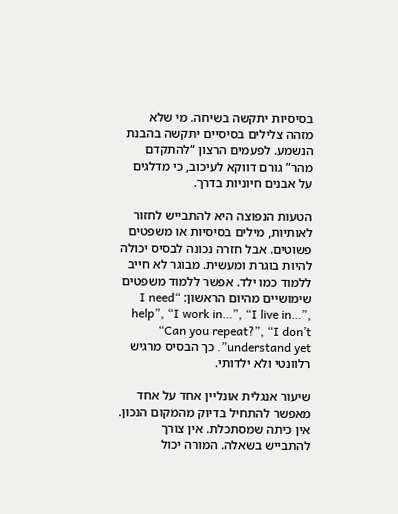בסיסיות יתקשה בשיחה. מי שלא מזהה צלילים בסיסיים יתקשה בהבנת הנשמע. לפעמים הרצון “להתקדם מהר” גורם דווקא לעיכוב, כי מדלגים על אבנים חיוניות בדרך.

הטעות הנפוצה היא להתבייש לחזור לאותיות, מילים בסיסיות או משפטים פשוטים. אבל חזרה נכונה לבסיס יכולה להיות בוגרת ומעשית. מבוגר לא חייב ללמוד כמו ילד. אפשר ללמוד משפטים שימושיים מהיום הראשון: “I need help”, “I work in…”, “I live in…”, “Can you repeat?”, “I don’t understand yet”. כך הבסיס מרגיש רלוונטי ולא ילדותי.

שיעור אנגלית אונליין אחד על אחד מאפשר להתחיל בדיוק מהמקום הנכון. אין כיתה שמסתכלת. אין צורך להתבייש בשאלה. המורה יכול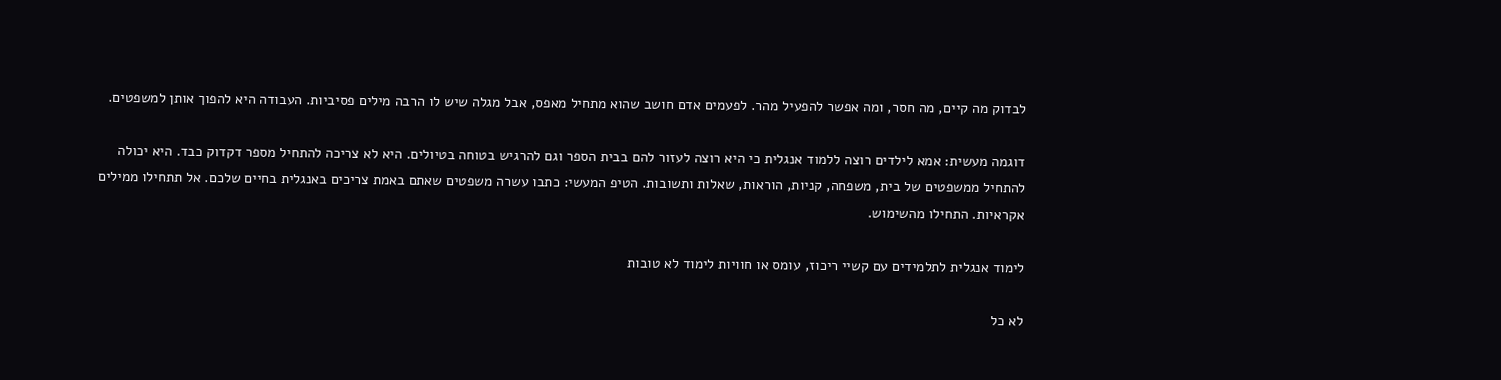לבדוק מה קיים, מה חסר, ומה אפשר להפעיל מהר. לפעמים אדם חושב שהוא מתחיל מאפס, אבל מגלה שיש לו הרבה מילים פסיביות. העבודה היא להפוך אותן למשפטים.

דוגמה מעשית: אמא לילדים רוצה ללמוד אנגלית כי היא רוצה לעזור להם בבית הספר וגם להרגיש בטוחה בטיולים. היא לא צריכה להתחיל מספר דקדוק כבד. היא יכולה להתחיל ממשפטים של בית, משפחה, קניות, הוראות, שאלות ותשובות. הטיפ המעשי: כתבו עשרה משפטים שאתם באמת צריכים באנגלית בחיים שלכם. אל תתחילו ממילים אקראיות. התחילו מהשימוש.

לימוד אנגלית לתלמידים עם קשיי ריכוז, עומס או חוויות לימוד לא טובות

לא כל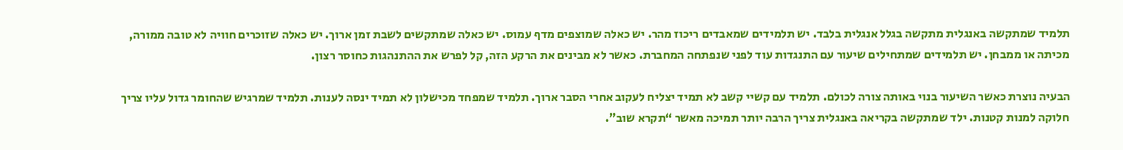תלמיד שמתקשה באנגלית מתקשה בגלל אנגלית בלבד. יש תלמידים שמאבדים ריכוז מהר. יש כאלה שמוצפים מדף עמוס. יש כאלה שמתקשים לשבת זמן ארוך. יש כאלה שזוכרים חוויה לא טובה ממורה, מכיתה או ממבחן. יש תלמידים שמתחילים שיעור עם התנגדות עוד לפני שנפתחה המחברת. כאשר לא מבינים את הרקע הזה, קל לפרש את ההתנהגות כחוסר רצון.

הבעיה נוצרת כאשר השיעור בנוי באותה צורה לכולם. תלמיד עם קשיי קשב לא תמיד יצליח לעקוב אחרי הסבר ארוך. תלמיד שמפחד מכישלון לא תמיד ינסה לענות. תלמיד שמרגיש שהחומר גדול עליו צריך חלוקה למנות קטנות. ילד שמתקשה בקריאה באנגלית צריך הרבה יותר תמיכה מאשר “תקרא שוב”.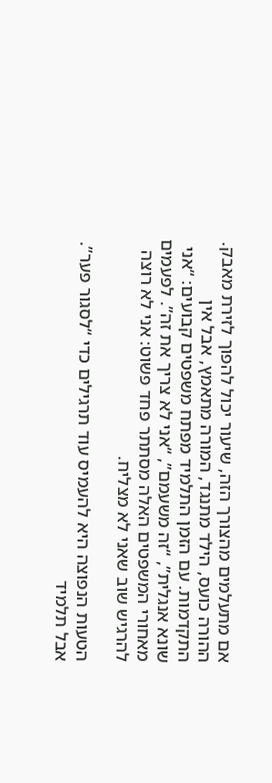אם מתעלמים מהצורך הזה, שיעור יכול להפוך לזירת מאבק. ההורה כועס, הילד מתנגד, המורה מתאמץ, אבל אין התקדמות. עם הזמן התלמיד מפתח משפטים קבועים: “אני שונא אנגלית”, “זה משעמם”, “אני לא צריך את זה”. לפעמים מאחורי המשפטים האלה מסתתר פחד פשוט: אני לא רוצה להרגיש שוב שאני לא מצליח.

הטעות הנפוצה היא להעמיס עוד תרגילים כדי “לסגור פער”. אבל תלמיד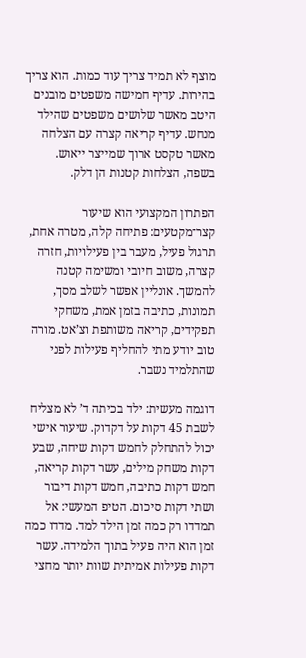מוצף לא תמיד צריך עוד כמות. הוא צריך בהירות. עדיף חמישה משפטים מובנים היטב מאשר שלושים משפטים שהילד מנחש. עדיף קריאה קצרה עם הצלחה מאשר טקסט ארוך שמייצר ייאוש. בשפה, הצלחות קטנות הן דלק.

הפתרון המקצועי הוא שיעור קצר־מקטעים: פתיחה קלה, מטרה אחת, תרגול פעיל, מעבר בין פעילויות, חזרה קצרה, משוב חיובי ומשימה קטנה להמשך. אונליין אפשר לשלב מסך, תמונות, כתיבה בזמן אמת, משחקי תפקידים, קריאה משותפת וצ’אט. מורה טוב יודע מתי להחליף פעילות לפני שהתלמיד נשבר.

דוגמה מעשית: ילד בכיתה ד’ לא מצליח לשבת 45 דקות על דקדוק. שיעור אישי יכול להתחלק לחמש דקות שיחה, שבע דקות משחק מילים, עשר דקות קריאה, חמש דקות כתיבה, חמש דקות דיבור ושתי דקות סיכום. הטיפ המעשי: אל תמדדו רק כמה זמן הילד למד. מדדו כמה זמן הוא היה פעיל בתוך הלמידה. עשר דקות פעילות אמיתית שוות יותר מחצי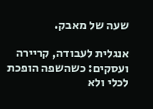שעה של מאבק.

אנגלית לעבודה, קריירה ועסקים: כשהשפה הופכת לכלי ולא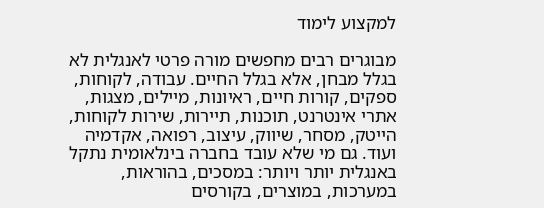למקצוע לימוד

מבוגרים רבים מחפשים מורה פרטי לאנגלית לא בגלל מבחן, אלא בגלל החיים. עבודה, לקוחות, ספקים, קורות חיים, ראיונות, מיילים, מצגות, אתרי אינטרנט, תוכנות, תיירות, שירות לקוחות, הייטק, מסחר, שיווק, עיצוב, רפואה, אקדמיה ועוד. גם מי שלא עובד בחברה בינלאומית נתקל באנגלית יותר ויותר: במסכים, בהוראות, במערכות, במוצרים, בקורסים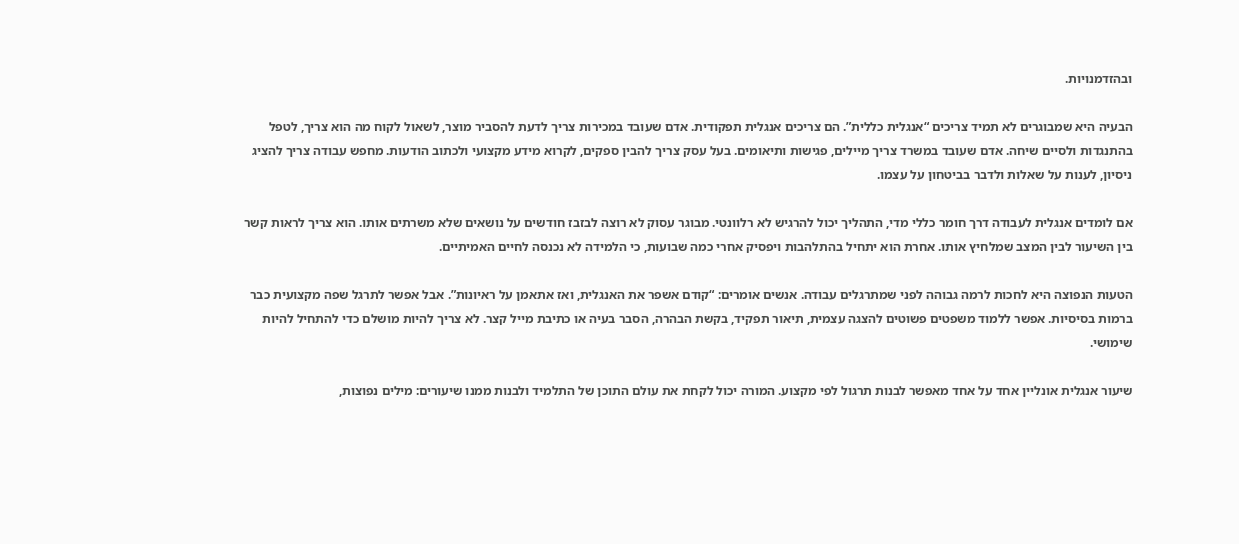ובהזדמנויות.

הבעיה היא שמבוגרים לא תמיד צריכים “אנגלית כללית”. הם צריכים אנגלית תפקודית. אדם שעובד במכירות צריך לדעת להסביר מוצר, לשאול לקוח מה הוא צריך, לטפל בהתנגדות ולסיים שיחה. אדם שעובד במשרד צריך מיילים, פגישות ותיאומים. בעל עסק צריך להבין ספקים, לקרוא מידע מקצועי ולכתוב הודעות. מחפש עבודה צריך להציג ניסיון, לענות על שאלות ולדבר בביטחון על עצמו.

אם לומדים אנגלית לעבודה דרך חומר כללי מדי, התהליך יכול להרגיש לא רלוונטי. מבוגר עסוק לא רוצה לבזבז חודשים על נושאים שלא משרתים אותו. הוא צריך לראות קשר בין השיעור לבין המצב שמלחיץ אותו. אחרת הוא יתחיל בהתלהבות ויפסיק אחרי כמה שבועות, כי הלמידה לא נכנסה לחיים האמיתיים.

הטעות הנפוצה היא לחכות לרמה גבוהה לפני שמתרגלים עבודה. אנשים אומרים: “קודם אשפר את האנגלית, ואז אתאמן על ראיונות”. אבל אפשר לתרגל שפה מקצועית כבר ברמות בסיסיות. אפשר ללמוד משפטים פשוטים להצגה עצמית, תיאור תפקיד, בקשת הבהרה, הסבר בעיה או כתיבת מייל קצר. לא צריך להיות מושלם כדי להתחיל להיות שימושי.

שיעור אנגלית אונליין אחד על אחד מאפשר לבנות תרגול לפי מקצוע. המורה יכול לקחת את עולם התוכן של התלמיד ולבנות ממנו שיעורים: מילים נפוצות,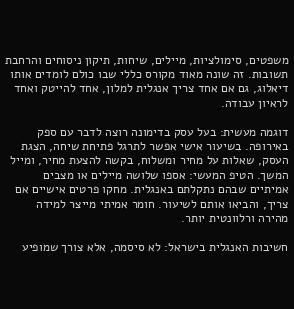משפטים, סימולציות, מיילים, שיחות, תיקון ניסוחים והרחבת תשובות. זה שונה מאוד מקורס כללי שבו כולם לומדים אותו דיאלוג, גם אם אחד צריך אנגלית למלון, אחד להייטק ואחד לראיון עבודה.

דוגמה מעשית: בעל עסק בדימונה רוצה לדבר עם ספק באירופה. בשיעור אישי אפשר לתרגל פתיחת שיחה, הצגת העסק, שאלות על מחיר ומשלוח, בקשה להצעת מחיר, ומייל המשך. הטיפ המעשי: אספו שלושה מיילים או מצבים אמיתיים שבהם נתקלתם באנגלית. מחקו פרטים אישיים אם צריך, והביאו אותם לשיעור. חומר אמיתי מייצר למידה מהירה ורלוונטית יותר.

חשיבות האנגלית בישראל: לא סיסמה, אלא צורך שמופיע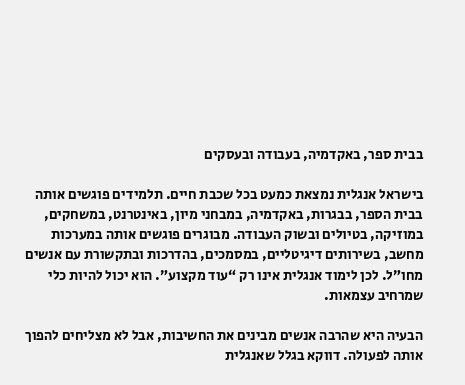בבית ספר, באקדמיה, בעבודה ובעסקים

בישראל אנגלית נמצאת כמעט בכל שכבת חיים. תלמידים פוגשים אותה בבית הספר, בבגרות, באקדמיה, במבחני מיון, באינטרנט, במשחקים, במוזיקה, בטיולים ובשוק העבודה. מבוגרים פוגשים אותה במערכות מחשב, בשירותים דיגיטליים, במסמכים, בהדרכות ובתקשורת עם אנשים מחו”ל. לכן לימוד אנגלית אינו רק “עוד מקצוע”. הוא יכול להיות כלי שמרחיב עצמאות.

הבעיה היא שהרבה אנשים מבינים את החשיבות, אבל לא מצליחים להפוך אותה לפעולה. דווקא בגלל שאנגלית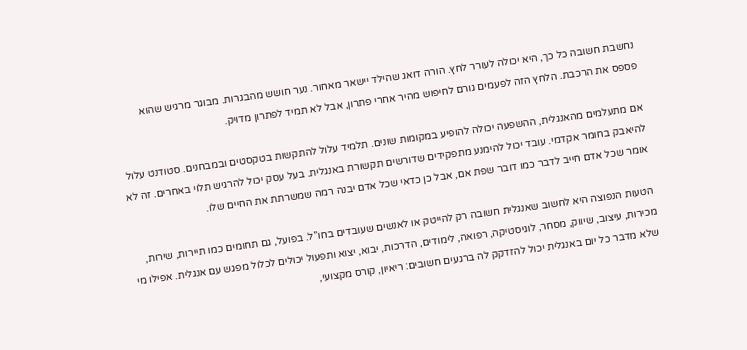נחשבת חשובה כל כך, היא יכולה לעורר לחץ. הורה דואג שהילד יישאר מאחור. נער חושש מהבגרות. מבוגר מרגיש שהוא פספס את הרכבת. הלחץ הזה לפעמים גורם לחיפוש מהיר אחרי פתרון, אבל לא תמיד לפתרון מדויק.

אם מתעלמים מהאנגלית, ההשפעה יכולה להופיע במקומות שונים. תלמיד עלול להתקשות בטקסטים ובמבחנים. סטודנט עלול להיאבק בחומר אקדמי. עובד יכול להימנע מתפקידים שדורשים תקשורת באנגלית. בעל עסק יכול להרגיש תלוי באחרים. זה לא אומר שכל אדם חייב לדבר כמו דובר שפת אם, אבל כן כדאי שכל אדם יבנה רמה שמשרתת את החיים שלו.

הטעות הנפוצה היא לחשוב שאנגלית חשובה רק להייטק או לאנשים שעובדים בחו”ל. בפועל, גם תחומים כמו תיירות, שירות, מכירות, עיצוב, שיווק, מסחר, לוגיסטיקה, רפואה, לימודים, הדרכות, יבוא, יצוא ותפעול יכולים לכלול מפגש עם אנגלית. אפילו מי שלא מדבר כל יום באנגלית יכול להזדקק לה ברגעים חשובים: ריאיון, קורס מקצועי,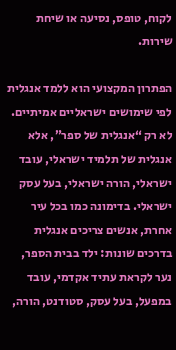לקוח, טופס, נסיעה או שיחת שירות.

הפתרון המקצועי הוא ללמד אנגלית לפי שימושים ישראליים אמיתיים. לא רק “אנגלית של ספר”, אלא אנגלית של תלמיד ישראלי, עובד ישראלי, הורה ישראלי, בעל עסק ישראלי. בדימונה כמו בכל עיר אחרת, אנשים צריכים אנגלית בדרכים שונות: ילד בבית הספר, נער לקראת עתיד אקדמי, עובד במפעל, בעל עסק, סטודנט, הורה,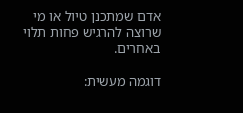אדם שמתכנן טיול או מי שרוצה להרגיש פחות תלוי באחרים.

דוגמה מעשית: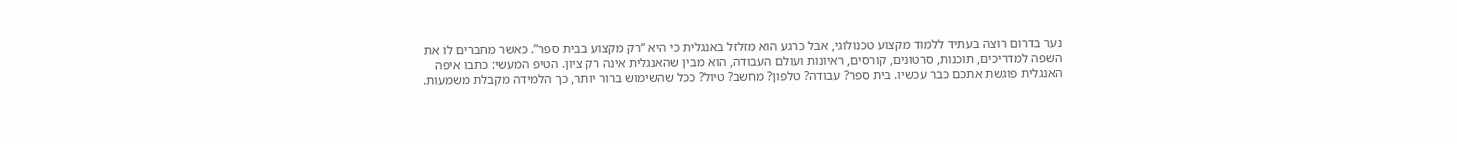נער בדרום רוצה בעתיד ללמוד מקצוע טכנולוגי, אבל כרגע הוא מזלזל באנגלית כי היא “רק מקצוע בבית ספר”. כאשר מחברים לו את השפה למדריכים, תוכנות, סרטונים, קורסים, ראיונות ועולם העבודה, הוא מבין שהאנגלית אינה רק ציון. הטיפ המעשי: כתבו איפה האנגלית פוגשת אתכם כבר עכשיו. בית ספר? עבודה? טלפון? מחשב? טיול? ככל שהשימוש ברור יותר, כך הלמידה מקבלת משמעות.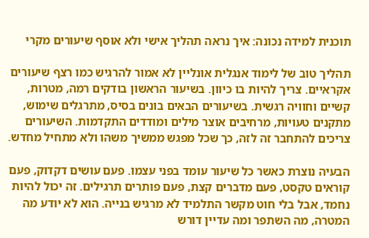תוכנית למידה נכונה: איך נראה תהליך אישי ולא אוסף שיעורים מקרי

תהליך טוב של לימוד אנגלית אונליין לא אמור להרגיש כמו רצף שיעורים אקראיים. צריך להיות בו כיוון. בשיעור הראשון בודקים רמה, מטרות, קשיים וחוויה רגשית. בשיעורים הבאים בונים בסיס, מתרגלים שימוש, מתקנים טעויות, מרחיבים אוצר מילים ומודדים התקדמות. השיעורים צריכים להתחבר זה לזה, כך שכל מפגש ממשיך משהו ולא מתחיל מחדש.

הבעיה נוצרת כאשר כל שיעור עומד בפני עצמו. פעם עושים דקדוק, פעם קוראים טקסט, פעם מדברים קצת, פעם פותרים תרגילים. זה יכול להיות נחמד, אבל בלי חוט מקשר התלמיד לא מרגיש בנייה. הוא לא יודע מה המטרה, מה השתפר ומה עדיין דורש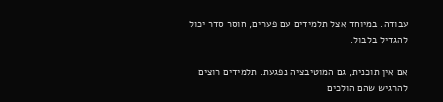עבודה. במיוחד אצל תלמידים עם פערים, חוסר סדר יכול להגדיל בלבול.

אם אין תוכנית, גם המוטיבציה נפגעת. תלמידים רוצים להרגיש שהם הולכים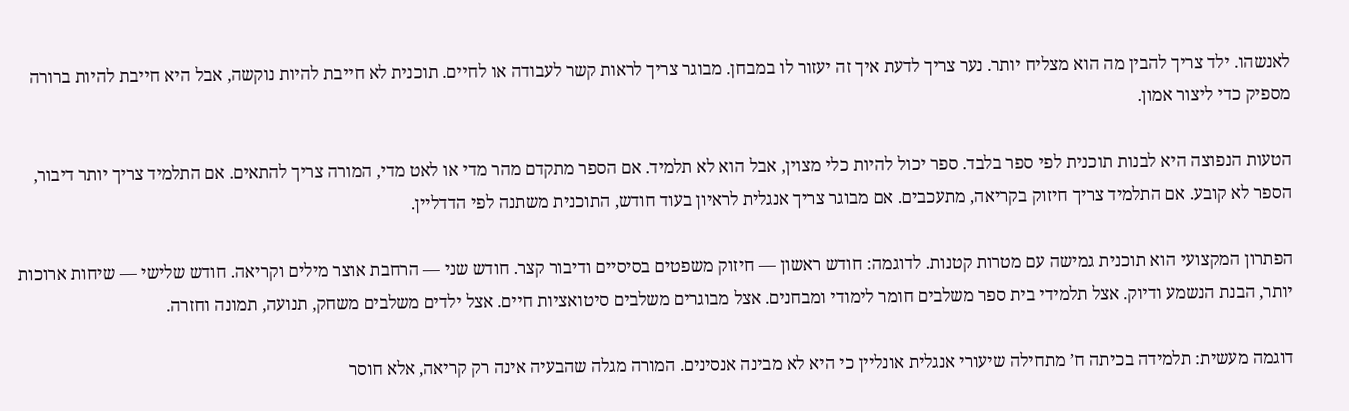לאנשהו. ילד צריך להבין מה הוא מצליח יותר. נער צריך לדעת איך זה יעזור לו במבחן. מבוגר צריך לראות קשר לעבודה או לחיים. תוכנית לא חייבת להיות נוקשה, אבל היא חייבת להיות ברורה מספיק כדי ליצור אמון.

הטעות הנפוצה היא לבנות תוכנית לפי ספר בלבד. ספר יכול להיות כלי מצוין, אבל הוא לא תלמיד. אם הספר מתקדם מהר מדי או לאט מדי, המורה צריך להתאים. אם התלמיד צריך יותר דיבור, הספר לא קובע. אם התלמיד צריך חיזוק בקריאה, מתעכבים. אם מבוגר צריך אנגלית לראיון בעוד חודש, התוכנית משתנה לפי הדדליין.

הפתרון המקצועי הוא תוכנית גמישה עם מטרות קטנות. לדוגמה: חודש ראשון — חיזוק משפטים בסיסיים ודיבור קצר. חודש שני — הרחבת אוצר מילים וקריאה. חודש שלישי — שיחות ארוכות יותר, הבנת הנשמע ודיוק. אצל תלמידי בית ספר משלבים חומר לימודי ומבחנים. אצל מבוגרים משלבים סיטואציות חיים. אצל ילדים משלבים משחק, תנועה, תמונה וחזרה.

דוגמה מעשית: תלמידה בכיתה ח’ מתחילה שיעורי אנגלית אונליין כי היא לא מבינה אנסינים. המורה מגלה שהבעיה אינה רק קריאה, אלא חוסר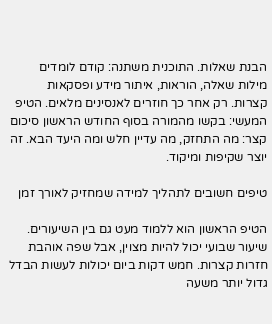הבנת שאלות. התוכנית משתנה: קודם לומדים מילות שאלה, הוראות, איתור מידע ופסקאות קצרות. רק אחר כך חוזרים לאנסינים מלאים. הטיפ המעשי: בקשו מהמורה בסוף החודש הראשון סיכום קצר: מה התחזק, מה עדיין חלש ומה היעד הבא. זה יוצר שקיפות ומיקוד.

טיפים חשובים לתהליך למידה שמחזיק לאורך זמן

הטיפ הראשון הוא ללמוד מעט גם בין השיעורים. שיעור שבועי יכול להיות מצוין, אבל שפה אוהבת חזרות קצרות. חמש דקות ביום יכולות לעשות הבדל גדול יותר משעה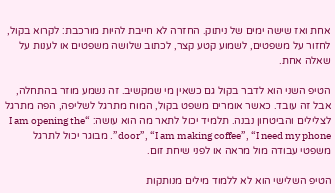אחת ואז שישה ימים של ניתוק. החזרה לא חייבת להיות מורכבת: לקרוא בקול, לחזור על משפטים, לשמוע קטע קצר, לכתוב שלושה משפטים או לענות על שאלה אחת.

הטיפ השני הוא לדבר בקול גם כשאין מי שמקשיב. זה נשמע מוזר בהתחלה, אבל זה עובד. כאשר אומרים משפט בקול, המוח מתרגל לשליפה, הפה מתרגל לצלילים והביטחון נבנה. תלמיד יכול לתאר מה הוא עושה: “I am opening the door”, “I am making coffee”, “I need my phone”. מבוגר יכול לתרגל משפטי עבודה מול מראה או לפני שיחת זום.

הטיפ השלישי הוא לא ללמוד מילים מנותקות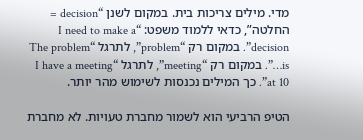מדי. מילים צריכות בית. במקום לשנן “decision = החלטה”, כדאי ללמוד משפט: “I need to make a decision”. במקום רק “problem”, לתרגל “The problem is…”. במקום רק “meeting”, לתרגל “I have a meeting at 10”. כך המילים נכנסות לשימוש מהר יותר.

הטיפ הרביעי הוא לשמור מחברת טעויות. לא מחברת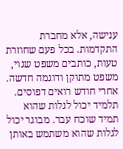ענישה, אלא מחברת התקדמות. בכל פעם שחוזרת טעות, כותבים משפט שגוי, משפט מתוקן ודוגמה חדשה. אחרי חודש רואים דפוסים. תלמיד יכול לגלות שהוא תמיד שוכח עבר. מבוגר יכול לגלות שהוא משתמש באותן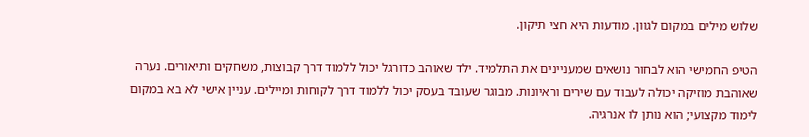שלוש מילים במקום לגוון. מודעות היא חצי תיקון.

הטיפ החמישי הוא לבחור נושאים שמעניינים את התלמיד. ילד שאוהב כדורגל יכול ללמוד דרך קבוצות, משחקים ותיאורים. נערה שאוהבת מוזיקה יכולה לעבוד עם שירים וראיונות. מבוגר שעובד בעסק יכול ללמוד דרך לקוחות ומיילים. עניין אישי לא בא במקום לימוד מקצועי; הוא נותן לו אנרגיה.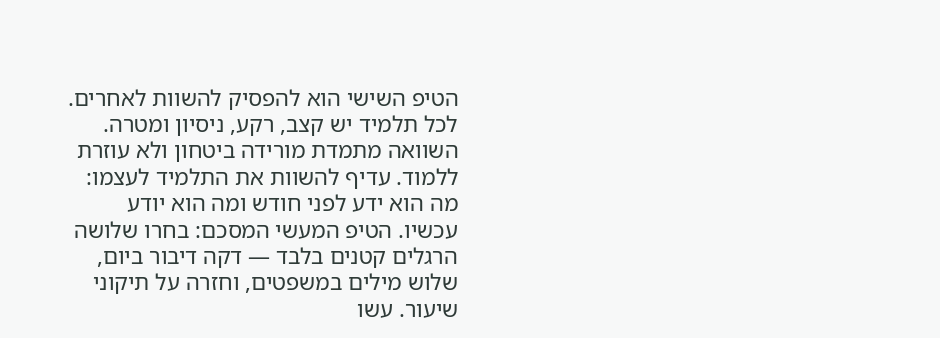הטיפ השישי הוא להפסיק להשוות לאחרים. לכל תלמיד יש קצב, רקע, ניסיון ומטרה. השוואה מתמדת מורידה ביטחון ולא עוזרת ללמוד. עדיף להשוות את התלמיד לעצמו: מה הוא ידע לפני חודש ומה הוא יודע עכשיו. הטיפ המעשי המסכם: בחרו שלושה הרגלים קטנים בלבד — דקה דיבור ביום, שלוש מילים במשפטים, וחזרה על תיקוני שיעור. עשו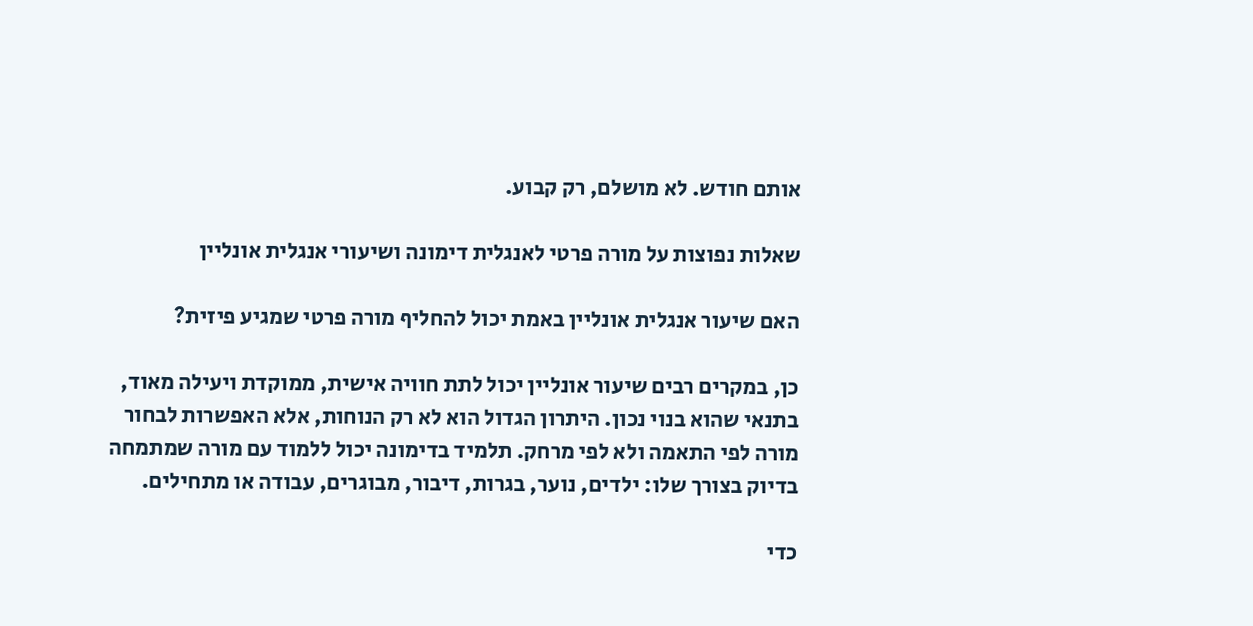אותם חודש. לא מושלם, רק קבוע.

שאלות נפוצות על מורה פרטי לאנגלית דימונה ושיעורי אנגלית אונליין

האם שיעור אנגלית אונליין באמת יכול להחליף מורה פרטי שמגיע פיזית?

כן, במקרים רבים שיעור אונליין יכול לתת חוויה אישית, ממוקדת ויעילה מאוד, בתנאי שהוא בנוי נכון. היתרון הגדול הוא לא רק הנוחות, אלא האפשרות לבחור מורה לפי התאמה ולא לפי מרחק. תלמיד בדימונה יכול ללמוד עם מורה שמתמחה בדיוק בצורך שלו: ילדים, נוער, בגרות, דיבור, מבוגרים, עבודה או מתחילים.

כדי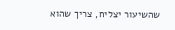שהשיעור יצליח, צריך שהוא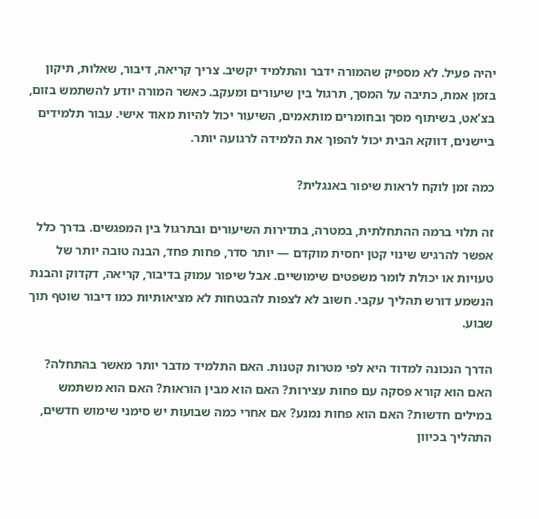יהיה פעיל. לא מספיק שהמורה ידבר והתלמיד יקשיב. צריך קריאה, דיבור, שאלות, תיקון בזמן אמת, כתיבה על המסך, תרגול בין שיעורים ומעקב. כאשר המורה יודע להשתמש בזום, בצ’אט, בשיתוף מסך ובחומרים מותאמים, השיעור יכול להיות מאוד אישי. עבור תלמידים ביישנים, דווקא הבית יכול להפוך את הלמידה לרגועה יותר.

כמה זמן לוקח לראות שיפור באנגלית?

זה תלוי ברמה ההתחלתית, במטרה, בתדירות השיעורים ובתרגול בין המפגשים. בדרך כלל אפשר להרגיש שינוי קטן יחסית מוקדם — יותר סדר, פחות פחד, הבנה טובה יותר של טעויות או יכולת לומר משפטים שימושיים. אבל שיפור עמוק בדיבור, קריאה, דקדוק והבנת הנשמע דורש תהליך עקבי. חשוב לא לצפות להבטחות לא מציאותיות כמו דיבור שוטף תוך שבוע.

הדרך הנכונה למדוד היא לפי מטרות קטנות. האם התלמיד מדבר יותר מאשר בהתחלה? האם הוא קורא פסקה עם פחות עצירות? האם הוא מבין הוראות? האם הוא משתמש במילים חדשות? האם הוא פחות נמנע? אם אחרי כמה שבועות יש סימני שימוש חדשים, התהליך בכיוון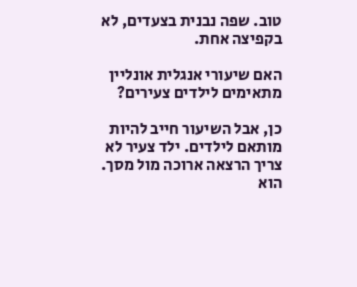טוב. שפה נבנית בצעדים, לא בקפיצה אחת.

האם שיעורי אנגלית אונליין מתאימים לילדים צעירים?

כן, אבל השיעור חייב להיות מותאם לילדים. ילד צעיר לא צריך הרצאה ארוכה מול מסך. הוא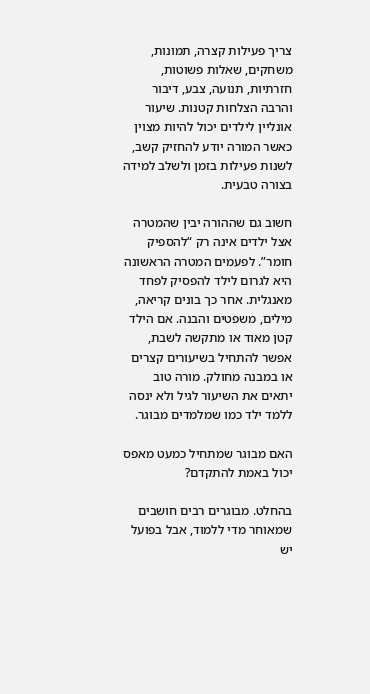צריך פעילות קצרה, תמונות, משחקים, שאלות פשוטות, חזרתיות, תנועה, צבע, דיבור והרבה הצלחות קטנות. שיעור אונליין לילדים יכול להיות מצוין כאשר המורה יודע להחזיק קשב, לשנות פעילות בזמן ולשלב למידה בצורה טבעית.

חשוב גם שההורה יבין שהמטרה אצל ילדים אינה רק “להספיק חומר”. לפעמים המטרה הראשונה היא לגרום לילד להפסיק לפחד מאנגלית. אחר כך בונים קריאה, מילים, משפטים והבנה. אם הילד קטן מאוד או מתקשה לשבת, אפשר להתחיל בשיעורים קצרים או במבנה מחולק. מורה טוב יתאים את השיעור לגיל ולא ינסה ללמד ילד כמו שמלמדים מבוגר.

האם מבוגר שמתחיל כמעט מאפס יכול באמת להתקדם?

בהחלט. מבוגרים רבים חושבים שמאוחר מדי ללמוד, אבל בפועל יש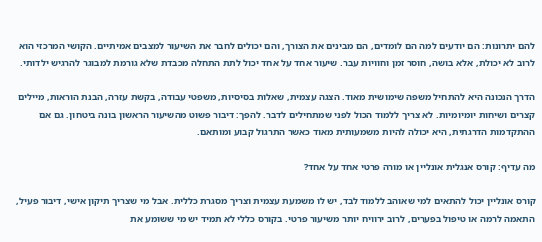להם יתרונות: הם יודעים למה הם לומדים, הם מבינים את הצורך, והם יכולים לחבר את השיעור למצבים אמיתיים. הקושי המרכזי הוא לרוב לא יכולת, אלא בושה, חוסר זמן וחוויות עבר. שיעור אחד על אחד יכול לתת התחלה מכבדת שלא גורמת למבוגר להרגיש ילדותי.

הדרך הנכונה היא להתחיל משפה שימושית מאוד. הצגה עצמית, שאלות בסיסיות, משפטי עבודה, בקשת עזרה, הבנת הוראות, מיילים קצרים ושיחות יומיומיות. לא צריך ללמוד הכול לפני שמתחילים לדבר. להפך: דיבור פשוט מהשיעור הראשון בונה ביטחון. גם אם ההתקדמות הדרגתית, היא יכולה להיות משמעותית מאוד כאשר התרגול קבוע ומותאם.

מה עדיף: קורס אנגלית אונליין או מורה פרטי אחד על אחד?

קורס אונליין יכול להתאים למי שאוהב ללמוד לבד, יש לו משמעת עצמית וצריך מסגרת כללית. אבל מי שצריך תיקון אישי, דיבור פעיל, התאמה לרמה או טיפול בפערים, לרוב ירוויח יותר משיעור פרטי. בקורס כללי לא תמיד יש מי ששומע את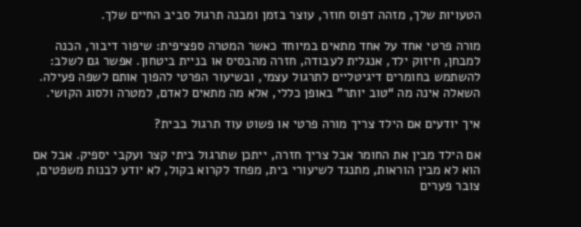הטעויות שלך, מזהה דפוס חוזר, עוצר בזמן ומבנה תרגול סביב החיים שלך.

מורה פרטי אחד על אחד מתאים במיוחד כאשר המטרה ספציפית: שיפור דיבור, הכנה למבחן, חיזוק ילד, אנגלית לעבודה, חזרה מהבסיס או בניית ביטחון. אפשר גם לשלב: להשתמש בחומרים דיגיטליים לתרגול עצמי, ובשיעור הפרטי להפוך אותם לשפה פעילה. השאלה אינה מה “טוב יותר” באופן כללי, אלא מה מתאים לאדם, למטרה ולסוג הקושי.

איך יודעים אם הילד צריך מורה פרטי או פשוט עוד תרגול בבית?

אם הילד מבין את החומר אבל צריך חזרה, ייתכן שתרגול ביתי קצר ועקבי יספיק. אבל אם הוא לא מבין הוראות, מתנגד לשיעורי בית, מפחד לקרוא בקול, לא יודע לבנות משפטים, צובר פערים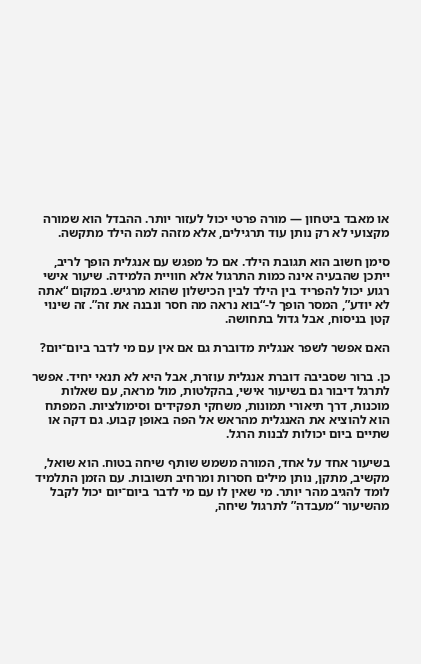או מאבד ביטחון — מורה פרטי יכול לעזור יותר. ההבדל הוא שמורה מקצועי לא רק נותן עוד תרגילים, אלא מזהה למה הילד מתקשה.

סימן חשוב הוא תגובת הילד. אם כל מפגש עם אנגלית הופך לריב, ייתכן שהבעיה אינה כמות התרגול אלא חוויית הלמידה. שיעור אישי רגוע יכול להפריד בין הילד לבין הכישלון שהוא מרגיש. במקום “אתה לא יודע”, המסר הופך ל-“בוא נראה מה חסר ונבנה את זה”. זה שינוי קטן בניסוח, אבל גדול בתחושה.

האם אפשר לשפר אנגלית מדוברת גם אם אין עם מי לדבר ביום־יום?

כן. ברור שסביבה דוברת אנגלית עוזרת, אבל היא לא תנאי יחיד. אפשר לתרגל דיבור גם בשיעור אישי, בהקלטות, מול מראה, עם שאלות מוכנות, דרך תיאורי תמונות, משחקי תפקידים וסימולציות. המפתח הוא להוציא את האנגלית מהראש אל הפה באופן קבוע. גם דקה או שתיים ביום יכולות לבנות הרגל.

בשיעור אחד על אחד, המורה משמש שותף שיחה בטוח. הוא שואל, מקשיב, מתקן, נותן מילים חסרות ומרחיב תשובות. עם הזמן התלמיד לומד להגיב מהר יותר. מי שאין לו עם מי לדבר ביום־יום יכול לקבל מהשיעור “מעבדה” לתרגול שיחה,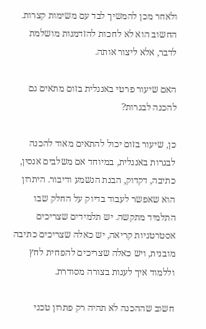ולאחר מכן להמשיך לבד עם משימות קצרות. החשוב הוא לא לחכות להזדמנות מושלמת לדבר, אלא ליצור אותה.

האם שיעור פרטי באנגלית בזום מתאים גם להכנה לבגרות?

כן, שיעור בזום יכול להתאים מאוד להכנה לבגרות באנגלית, במיוחד אם משלבים אנסין, כתיבה, דקדוק, הבנת הנשמע ודיבור. היתרון הוא שאפשר לעבוד בדיוק על החלק שבו התלמיד מתקשה. יש תלמידים שצריכים אסטרטגיות קריאה, יש כאלה שצריכים כתיבה מובנית, ויש כאלה שצריכים להפחית לחץ וללמוד איך לענות בצורה מסודרת.

חשוב שההכנה לא תהיה רק פתרון טכני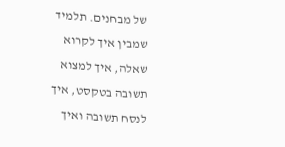של מבחנים. תלמיד שמבין איך לקרוא שאלה, איך למצוא תשובה בטקסט, איך לנסח תשובה ואיך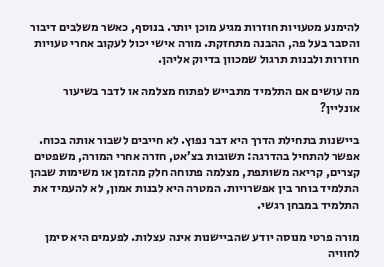להימנע מטעויות חוזרות מגיע מוכן יותר. בנוסף, כאשר משלבים דיבור והסבר בעל פה, ההבנה מתחזקת. מורה אישי יכול לעקוב אחרי טעויות חוזרות ולבנות תרגול שמכוון בדיוק אליהן.

מה עושים אם התלמיד מתבייש לפתוח מצלמה או לדבר בשיעור אונליין?

ביישנות בתחילת הדרך היא דבר נפוץ. לא חייבים לשבור אותה בכוח. אפשר להתחיל בהדרגה: תשובות בצ’אט, חזרה אחרי המורה, משפטים קצרים, קריאה משותפת, מצלמה פתוחה חלק מהזמן או משימות שבהן התלמיד בוחר בין אפשרויות. המטרה היא לבנות אמון, לא להעמיד את התלמיד במבחן רגשי.

מורה פרטי מנוסה יודע שהביישנות אינה עצלות. לפעמים היא סימן לחוויה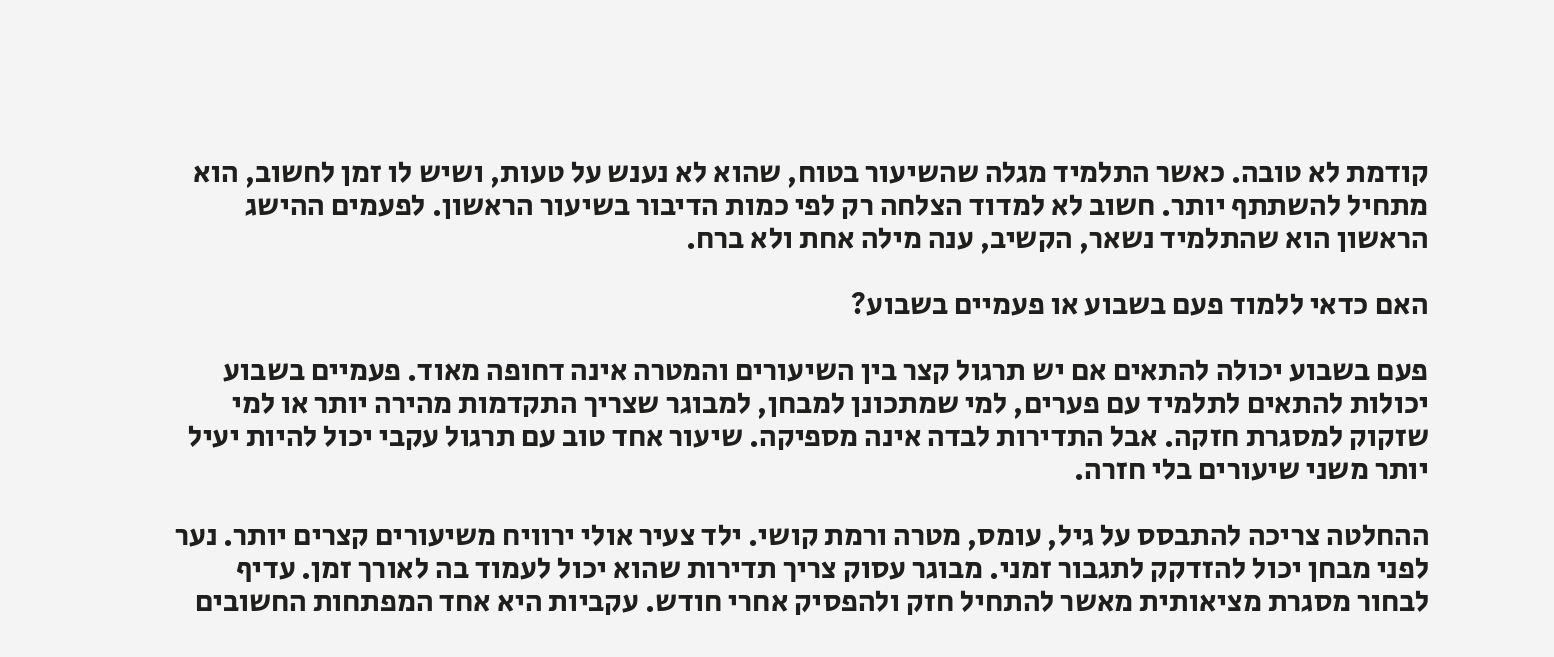קודמת לא טובה. כאשר התלמיד מגלה שהשיעור בטוח, שהוא לא נענש על טעות, ושיש לו זמן לחשוב, הוא מתחיל להשתתף יותר. חשוב לא למדוד הצלחה רק לפי כמות הדיבור בשיעור הראשון. לפעמים ההישג הראשון הוא שהתלמיד נשאר, הקשיב, ענה מילה אחת ולא ברח.

האם כדאי ללמוד פעם בשבוע או פעמיים בשבוע?

פעם בשבוע יכולה להתאים אם יש תרגול קצר בין השיעורים והמטרה אינה דחופה מאוד. פעמיים בשבוע יכולות להתאים לתלמיד עם פערים, למי שמתכונן למבחן, למבוגר שצריך התקדמות מהירה יותר או למי שזקוק למסגרת חזקה. אבל התדירות לבדה אינה מספיקה. שיעור אחד טוב עם תרגול עקבי יכול להיות יעיל יותר משני שיעורים בלי חזרה.

ההחלטה צריכה להתבסס על גיל, עומס, מטרה ורמת קושי. ילד צעיר אולי ירוויח משיעורים קצרים יותר. נער לפני מבחן יכול להזדקק לתגבור זמני. מבוגר עסוק צריך תדירות שהוא יכול לעמוד בה לאורך זמן. עדיף לבחור מסגרת מציאותית מאשר להתחיל חזק ולהפסיק אחרי חודש. עקביות היא אחד המפתחות החשובים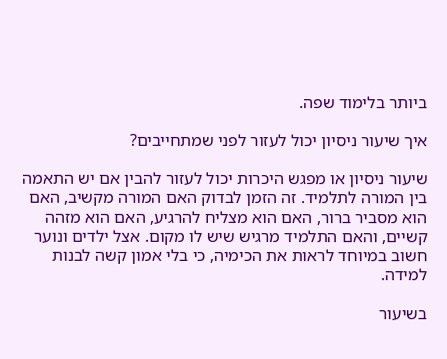ביותר בלימוד שפה.

איך שיעור ניסיון יכול לעזור לפני שמתחייבים?

שיעור ניסיון או מפגש היכרות יכול לעזור להבין אם יש התאמה בין המורה לתלמיד. זה הזמן לבדוק האם המורה מקשיב, האם הוא מסביר ברור, האם הוא מצליח להרגיע, האם הוא מזהה קשיים, והאם התלמיד מרגיש שיש לו מקום. אצל ילדים ונוער חשוב במיוחד לראות את הכימיה, כי בלי אמון קשה לבנות למידה.

בשיעור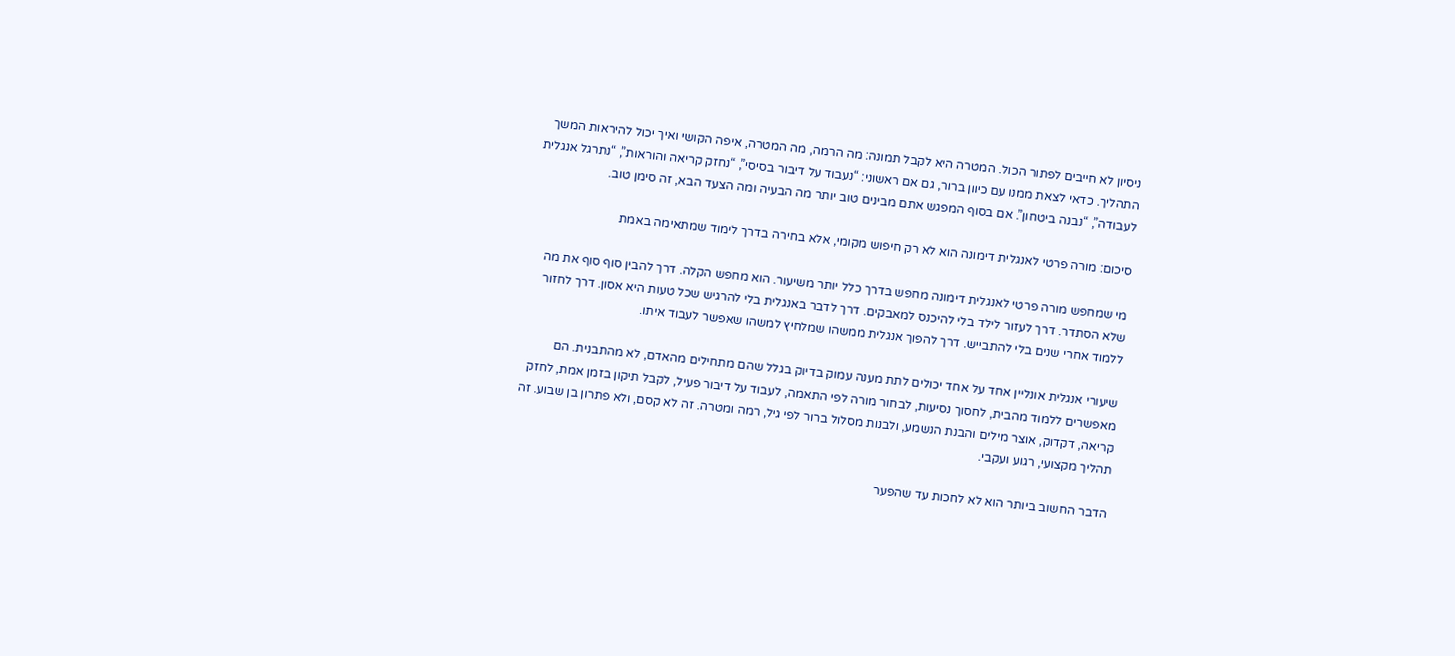ניסיון לא חייבים לפתור הכול. המטרה היא לקבל תמונה: מה הרמה, מה המטרה, איפה הקושי ואיך יכול להיראות המשך התהליך. כדאי לצאת ממנו עם כיוון ברור, גם אם ראשוני: “נעבוד על דיבור בסיסי”, “נחזק קריאה והוראות”, “נתרגל אנגלית לעבודה”, “נבנה ביטחון”. אם בסוף המפגש אתם מבינים טוב יותר מה הבעיה ומה הצעד הבא, זה סימן טוב.

סיכום: מורה פרטי לאנגלית דימונה הוא לא רק חיפוש מקומי, אלא בחירה בדרך לימוד שמתאימה באמת

מי שמחפש מורה פרטי לאנגלית דימונה מחפש בדרך כלל יותר משיעור. הוא מחפש הקלה. דרך להבין סוף סוף את מה שלא הסתדר. דרך לעזור לילד בלי להיכנס למאבקים. דרך לדבר באנגלית בלי להרגיש שכל טעות היא אסון. דרך לחזור ללמוד אחרי שנים בלי להתבייש. דרך להפוך אנגלית ממשהו שמלחיץ למשהו שאפשר לעבוד איתו.

שיעורי אנגלית אונליין אחד על אחד יכולים לתת מענה עמוק בדיוק בגלל שהם מתחילים מהאדם, לא מהתבנית. הם מאפשרים ללמוד מהבית, לחסוך נסיעות, לבחור מורה לפי התאמה, לעבוד על דיבור פעיל, לקבל תיקון בזמן אמת, לחזק קריאה, דקדוק, אוצר מילים והבנת הנשמע, ולבנות מסלול ברור לפי גיל, רמה ומטרה. זה לא קסם, ולא פתרון בן שבוע. זה תהליך מקצועי, רגוע ועקבי.

הדבר החשוב ביותר הוא לא לחכות עד שהפער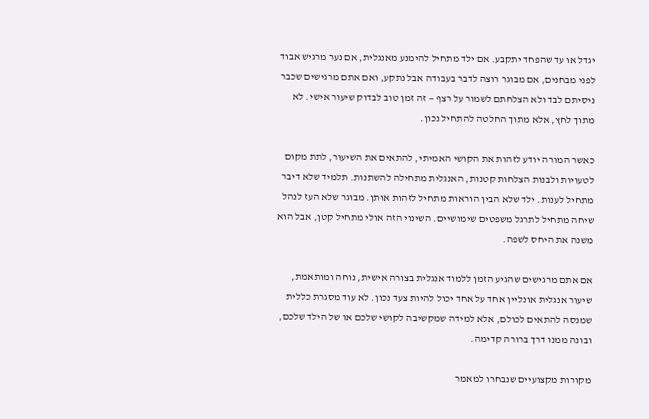יגדל או עד שהפחד יתקבע. אם ילד מתחיל להימנע מאנגלית, אם נער מרגיש אבוד לפני מבחנים, אם מבוגר רוצה לדבר בעבודה אבל נתקע, ואם אתם מרגישים שכבר ניסיתם לבד ולא הצלחתם לשמור על רצף — זה זמן טוב לבדוק שיעור אישי. לא מתוך לחץ, אלא מתוך החלטה להתחיל נכון.

כאשר המורה יודע לזהות את הקושי האמיתי, להתאים את השיעור, לתת מקום לטעויות ולבנות הצלחות קטנות, האנגלית מתחילה להשתנות. תלמיד שלא דיבר מתחיל לענות. ילד שלא הבין הוראות מתחיל לזהות אותן. מבוגר שלא העז לנהל שיחה מתחיל לתרגל משפטים שימושיים. השינוי הזה אולי מתחיל קטן, אבל הוא משנה את היחס לשפה.

אם אתם מרגישים שהגיע הזמן ללמוד אנגלית בצורה אישית, נוחה ומותאמת, שיעור אנגלית אונליין אחד על אחד יכול להיות צעד נכון. לא עוד מסגרת כללית שמנסה להתאים לכולם, אלא למידה שמקשיבה לקושי שלכם או של הילד שלכם, ובונה ממנו דרך ברורה קדימה.

מקורות מקצועיים שנבחרו למאמר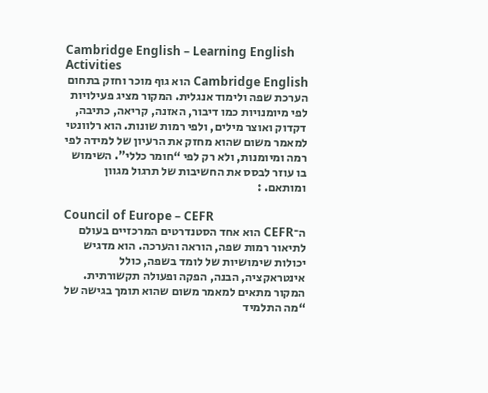Cambridge English – Learning English Activities
Cambridge English הוא גוף מוכר וחזק בתחום הערכת שפה ולימוד אנגלית. המקור מציג פעילויות לפי מיומנויות כמו דיבור, האזנה, קריאה, כתיבה, דקדוק ואוצר מילים, ולפי רמות שונות. הוא רלוונטי למאמר משום שהוא מחזק את הרעיון של למידה לפי רמה ומיומנות, ולא רק לפי “חומר כללי”. השימוש בו עוזר לבסס את החשיבות של תרגול מגוון ומותאם. :

Council of Europe – CEFR
ה־CEFR הוא אחד הסטנדרטים המרכזיים בעולם לתיאור רמות שפה, הוראה והערכה. הוא מדגיש יכולות שימושיות של לומד בשפה, כולל אינטראקציה, הבנה, הפקה ופעולה תקשורתית. המקור מתאים למאמר משום שהוא תומך בגישה של “מה התלמיד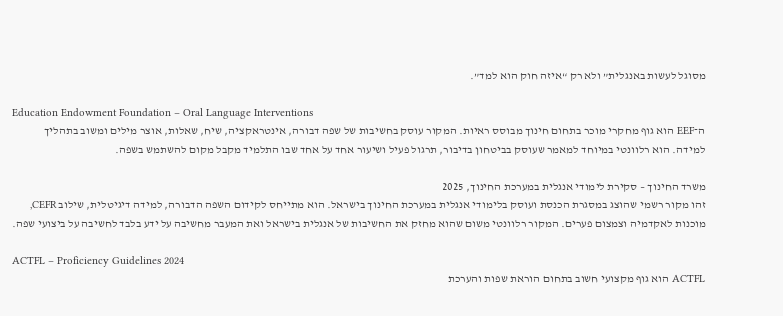מסוגל לעשות באנגלית” ולא רק “איזה חוק הוא למד”.

Education Endowment Foundation – Oral Language Interventions
ה־EEF הוא גוף מחקרי מוכר בתחום חינוך מבוסס ראיות. המקור עוסק בחשיבות של שפה דבורה, אינטראקציה, שיח, שאלות, אוצר מילים ומשוב בתהליך למידה. הוא רלוונטי במיוחד למאמר שעוסק בביטחון בדיבור, תרגול פעיל ושיעור אחד על אחד שבו התלמיד מקבל מקום להשתמש בשפה.

משרד החינוך – סקירת לימודי אנגלית במערכת החינוך, 2025
זהו מקור רשמי שהוצג במסגרת הכנסת ועוסק בלימודי אנגלית במערכת החינוך בישראל. הוא מתייחס לקידום השפה הדבורה, למידה דיגיטלית, שילוב CEFR, מוכנות לאקדמיה וצמצום פערים. המקור רלוונטי משום שהוא מחזק את החשיבות של אנגלית בישראל ואת המעבר מחשיבה על ידע בלבד לחשיבה על ביצועי שפה.

ACTFL – Proficiency Guidelines 2024
ACTFL הוא גוף מקצועי חשוב בתחום הוראת שפות והערכת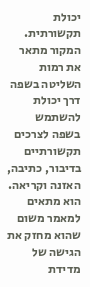יכולת תקשורתית. המקור מתאר את רמות השליטה בשפה דרך יכולת להשתמש בשפה לצרכים תקשורתיים בדיבור, כתיבה, האזנה וקריאה. הוא מתאים למאמר משום שהוא מחזק את הגישה של מדידת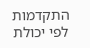התקדמות לפי יכולת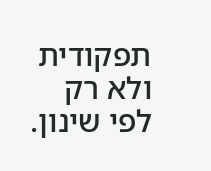תפקודית ולא רק לפי שינון.